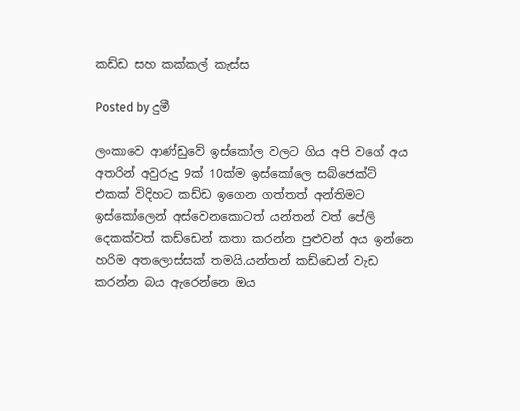කඩ්ඩ සහ කක්කල් කැස්ස

Posted by දුමී

ලංකාවෙ ආණ්ඩුවේ ඉස්කෝල වලට ගිය අපි වගේ අය අතරින් අවුරුදු 9ක් 10ක්ම ඉස්කෝලෙ සබ්ජෙක්ට් එකක් විදිහට කඩ්ඩ ඉගෙන ගත්තත් අන්තිමට ඉස්කෝලෙන් අස්වෙනකොටත් යන්තන් වත් පේලි දෙකක්වත් කඩ්ඩෙන් කතා කරන්න පුළුවන් අය ඉන්නෙ හරිම අතලොස්සක් තමයි.යන්තන් කඩ්ඩෙන් වැඩ කරන්න බය ඇරෙන්නෙ ඔය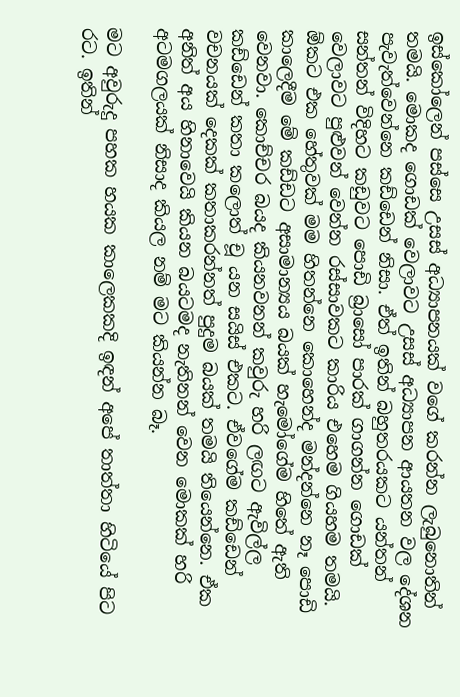ඉස්කෝලෙන් පස්සෙ උසස් අධ්‍යාපනයක් වගේ කරන්න ලැබුනොතින් තමයි. මොකද ගොඩක් වෙලාවට උසස් අධ්‍යාපන ආයතන වල දේශන පැවැත්වෙන්නෙ කඩ්ඩෙන් නිසා. ඒත් ඉතින් බහුතරයකට යන්තන් සන්තන් විදිහට කඩුවට පොඩි බ්‍රාසෝ පාරක් ගාගන්න ගොඩක් වෙලාවට පුළුවන් වෙන්න රස්සාවකට කාරිය එහෙම ගියහම තමයි. ඕකට එක හේතුවක් මම හිතන්නෙ කොහෙන්ද මන්දන්නෙ නෑ පොඩි කාලෙදීම මේ කඩ්ඩට අසාමාන්‍යය බයක් හැමෝගේම හිතේ ඇති වෙනවා. කොච්චර බයද කියනවනන් කවුරු හරි ලඟට ඇවිල්ල කඩ්ඩෙන් කතා කලොත් චූ යන සයිස් එකට. ඒවගේම කඩ්ඩෙන් වචනයක් දෙකක් කතාකරන්නත් පුදුම බයක් තමයි තියෙන්නෙ. ඒක අනිත් අය හිනාවෙයි කියන බයටමද නැතිනන් වෙන මොකක් හරි අටමගලයක් නිසාද කියල නම් මට කියන්න බෑ.

මට අවුරුදු පහක හයක කාලෙකකදි ඉඳන් අපේ තාත්තා හිටියේ පිට රට. ඉතින්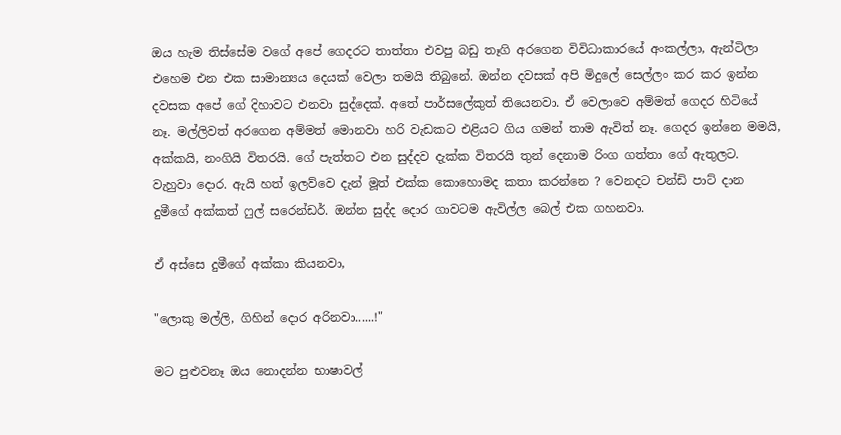ඔය හැම තිස්සේම වගේ අපේ ගෙදරට තාත්තා එවපු බඩු තෑගි අරගෙන විවිධාකාරයේ අංකල්ලා, ඇන්ටිලා එහෙම එන එක සාමාන්‍යය දෙයක් වෙලා තමයි තිබුනේ. ඔන්න දවසක් අපි මිදුලේ සෙල්ලං කර කර ඉන්න දවසක අපේ ගේ දිහාවට එනවා සුද්දෙක්. අතේ පාර්සලේකුත් තියෙනවා. ඒ වෙලාවෙ අම්මත් ගෙදර හිටියේ නෑ. මල්ලිවත් අරගෙන අම්මත් මොනවා හරි වැඩකට එළියට ගිය ගමන් තාම ඇවිත් නෑ. ගෙදර ඉන්නෙ මමයි, අක්කයි, නංගියි විතරයි. ගේ පැත්තට එන සුද්දව දැක්ක විතරයි තුන් දෙනාම රිංග ගත්තා ගේ ඇතුලට. වැහුවා දොර. ඇයි හත් ඉලව්වෙ දැන් මූත් එක්ක කොහොමද කතා කරන්නෙ ? වෙනදට චන්ඩි පාට් දාන දුමීගේ අක්කත් ෆුල් සරෙන්ඩර්. ඔන්න සුද්ද දොර ගාවටම ඇවිල්ල බෙල් එක ගහනවා.

ඒ අස්සෙ දුමීගේ අක්කා කියනවා,

"ලොකු මල්ලි, ගිහින් දොර අරිනවා......!"

මට පුළුවනෑ ඔය නොදන්න භාෂාවල්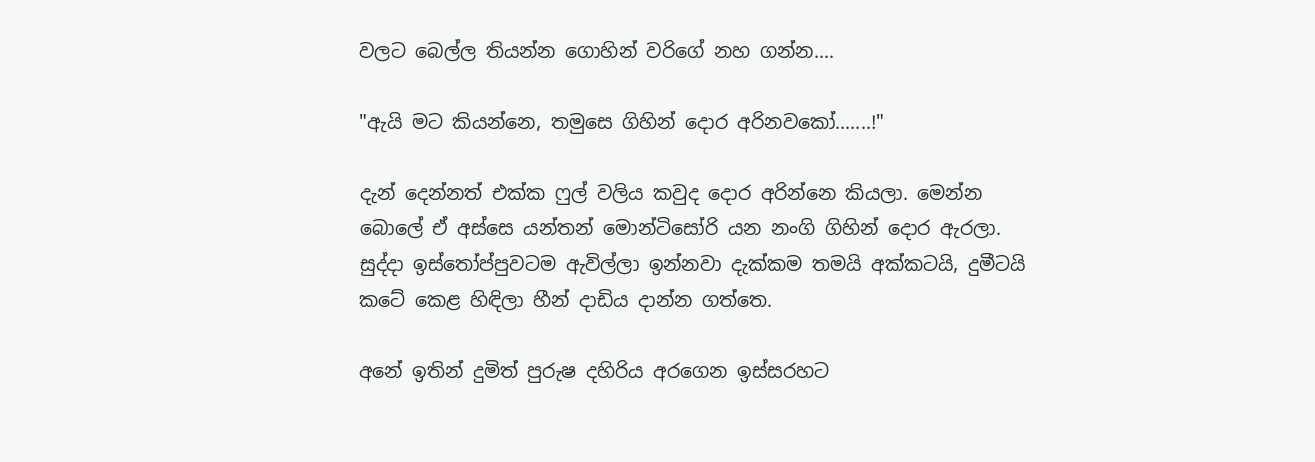වලට බෙල්ල තියන්න ගොහින් වරිගේ නහ ගන්න....

"ඇයි මට කියන්නෙ, තමුසෙ ගිහින් දොර අරිනවකෝ.......!"

දැන් දෙන්නත් එක්ක ෆුල් වලිය කවුද දොර අරින්නෙ කියලා. මෙන්න බොලේ ඒ අස්සෙ යන්තන් මොන්ටිසෝරි යන නංගි ගිහින් දොර ඇරලා. සුද්දා ඉස්තෝප්පුවටම ඇවිල්ලා ඉන්නවා දැක්කම තමයි අක්කටයි, දුමීටයි කටේ කෙළ හිඳිලා හීන් දාඩිය දාන්න ගත්තෙ.

අනේ ඉතින් දුමිත් පුරුෂ දහිරිය අරගෙන ඉස්සරහට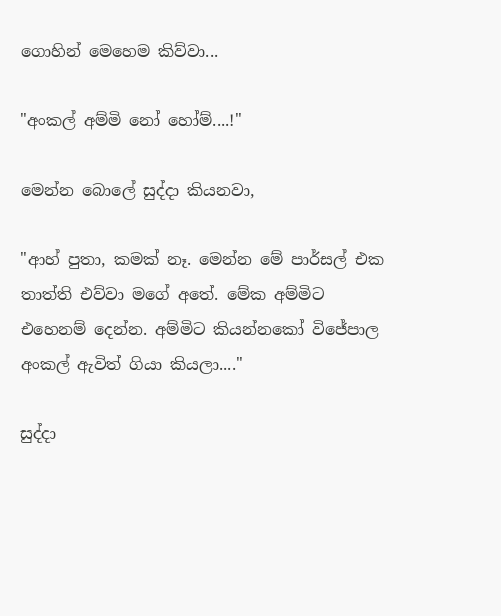ගොහින් මෙහෙම කිව්වා...

"අංකල් අම්මි නෝ හෝම්....!"

මෙන්න බොලේ සුද්දා කියනවා,

"ආහ් පුතා, කමක් නෑ. මෙන්න මේ පාර්සල් එක තාත්ති එව්වා මගේ අතේ. මේක අම්මිට එහෙනම් දෙන්න. අම්මිට කියන්නකෝ විජේපාල අංකල් ඇවිත් ගියා කියලා...."

සුද්දා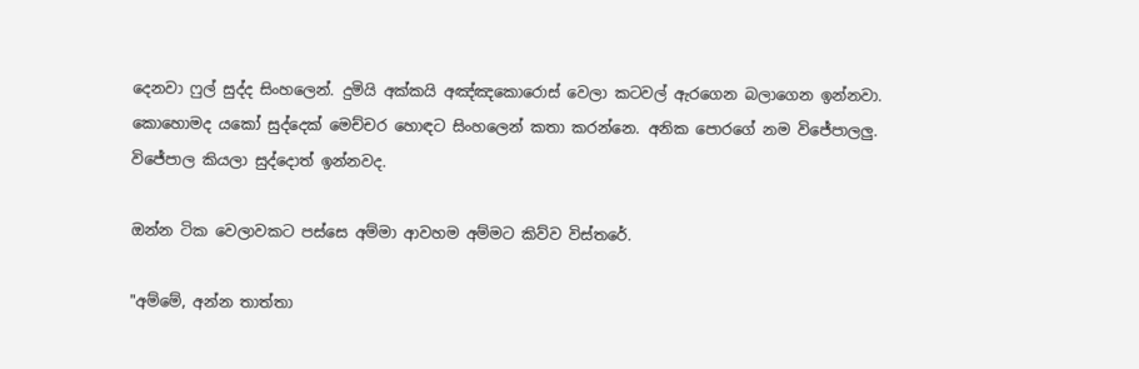දෙනවා ෆුල් සුද්ද සිංහලෙන්. දුමියි අක්කයි අඤ්ඤකොරොස් වෙලා කටවල් ඇරගෙන බලාගෙන ඉන්නවා. කොහොමද යකෝ සුද්දෙක් මෙච්චර හොඳට සිංහලෙන් කතා කරන්නෙ. අනික පොරගේ නම විජේපාලලු. විජේපාල කියලා සුද්දොත් ඉන්නවද.

ඔන්න ටික වෙලාවකට පස්සෙ අම්මා ආවහම අම්මට කිව්ව විස්තරේ.

"අම්මේ, අන්න තාත්තා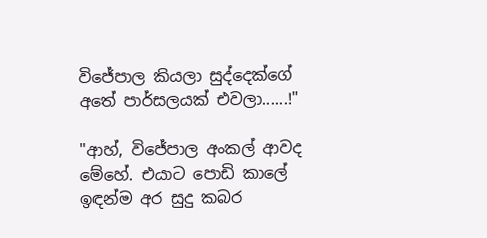විජේපාල කියලා සුද්දෙක්ගේ අතේ පාර්සලයක් එවලා......!"

"ආහ්, විජේපාල අංකල් ආවද මේහේ. එයාට පොඩි කාලේ ඉඳන්ම අර සුදු කබර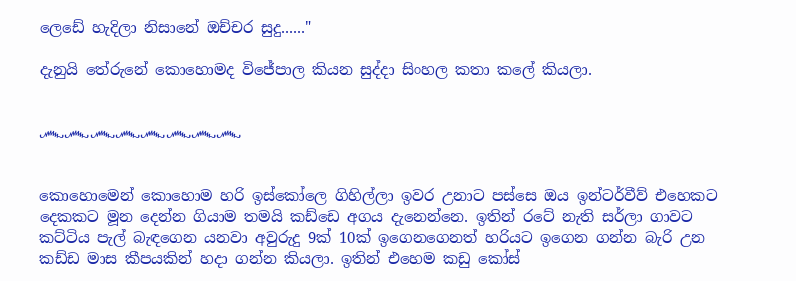ලෙඩේ හැදිලා නිසානේ ඔච්චර සුදු......"

දැනුයි තේරුනේ කොහොමද විජේපාල කියන සුද්දා සිංහල කතා කලේ කියලා.


෴෴෴෴෴෴෴෴


කොහොමෙන් කොහොම හරි ඉස්කෝලෙ ගිහිල්ලා ඉවර උනාට පස්සෙ ඔය ඉන්ටර්වීව් එහෙකට දෙකකට මූන දෙන්න ගියාම තමයි කඩ්ඩෙ අගය දැනෙන්නෙ. ඉතින් රටේ නැති සර්ලා ගාවට කට්ටිය පැල් බැඳගෙන යනවා අවුරුදු 9ක් 10ක් ඉගෙනගෙනත් හරියට ඉගෙන ගන්න බැරි උන කඩ්ඩ මාස කීපයකින් හදා ගන්න කියලා. ඉතින් එහෙම කඩු කෝස්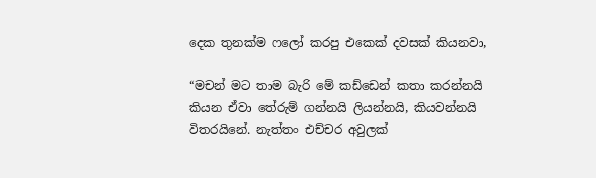දෙක තුනක්ම ෆලෝ කරපු එකෙක් දවසක් කියනවා,

“මචන් මට තාම බැරි මේ කඩ්ඩෙන් කතා කරන්නයි කියන ඒවා තේරුම් ගන්නයි ලියන්නයි, කියවන්නයි විතරයිනේ. නැත්තං එච්චර අවුලක්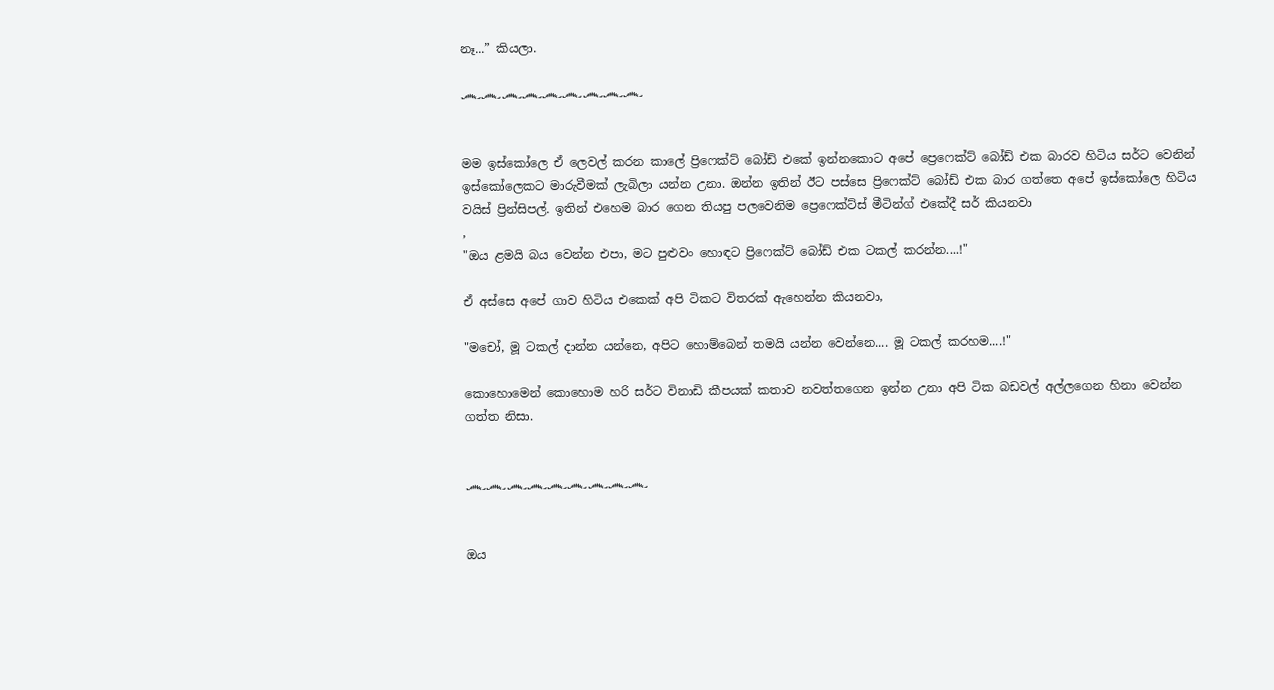නෑ...” කියලා.

෴෴෴෴෴෴෴෴෴


මම ඉස්කෝලෙ ඒ ලෙවල් කරන කාලේ ප්‍රිෆෙක්ට් බෝඩ් එකේ ඉන්නකොට අපේ ප්‍රෙෆෙක්ට් බෝඩ් එක බාරව හිටිය සර්ට වෙනින් ඉස්කෝලෙකට මාරුවීමක් ලැබිලා යන්න උනා. ඔන්න ඉතින් ඊට පස්සෙ ප්‍රිෆෙක්ට් බෝඩ් එක බාර ගත්තෙ අපේ ඉස්කෝලෙ හිටිය වයිස් ප්‍රින්සිපල්. ඉතින් එහෙම බාර ගෙන තියපු පලවෙනිම ප්‍රෙෆෙක්ට්ස් මීටින්ග් එකේදී සර් කියනවා
,
"ඔය ළමයි බය වෙන්න එපා, මට පුළුවං හොඳට ප්‍රිෆෙක්ට් බෝඩ් එක ටකල් කරන්න....!"

ඒ අස්සෙ අපේ ගාව හිටිය එකෙක් අපි ටිකට විතරක් ඇහෙන්න කියනවා,

"මචෝ, මූ ටකල් දාන්න යන්නෙ, අපිට හොම්බෙන් තමයි යන්න වෙන්නෙ.... මූ ටකල් කරහම....!"

කොහොමෙන් කොහොම හරි සර්ට විනාඩි කීපයක් කතාව නවත්තගෙන ඉන්න උනා අපි ටික බඩවල් අල්ලගෙන හිනා වෙන්න ගත්ත නිසා.


෴෴෴෴෴෴෴෴෴


ඔය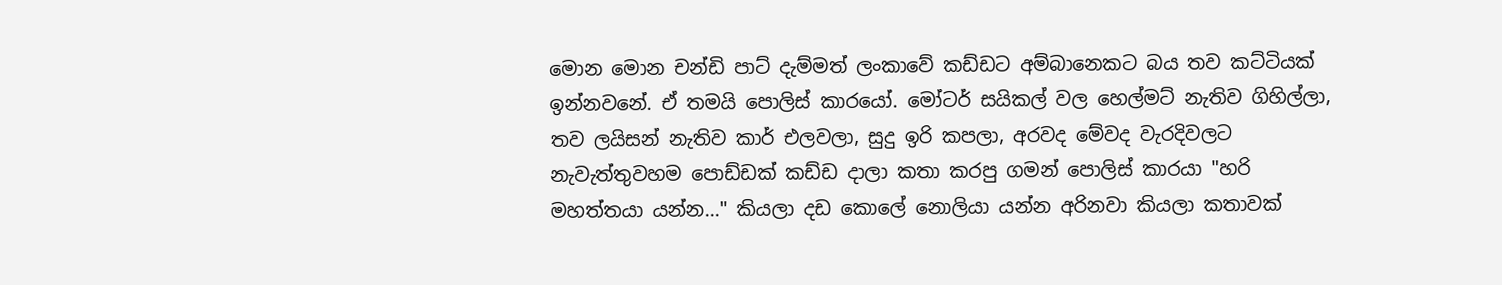මොන මොන චන්ඩි පාට් දැම්මත් ලංකාවේ කඩ්ඩට අම්බානෙකට බය තව කට්ටියක් ඉන්නවනේ. ඒ තමයි පොලිස් කාරයෝ. මෝටර් සයිකල් වල හෙල්මට් නැතිව ගිහිල්ලා, තව ලයිසන් නැතිව කාර් එලවලා, සුදු ඉරි කපලා, අරවද මේවද වැරදිවලට නැවැත්තුවහම පොඩ්ඩක් කඩ්ඩ දාලා කතා කරපු ගමන් පොලිස් කාරයා "හරි මහත්තයා යන්න..." කියලා දඩ කොලේ නොලියා යන්න අරිනවා කියලා කතාවක්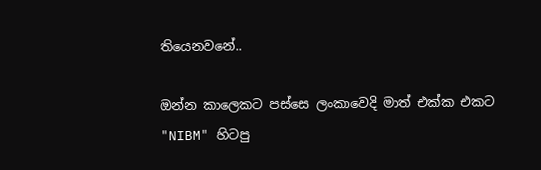තියෙනවනේ..

ඔන්න කාලෙකට පස්සෙ ලංකාවෙදි මාත් එක්ක එකට "NIBM" හිටපු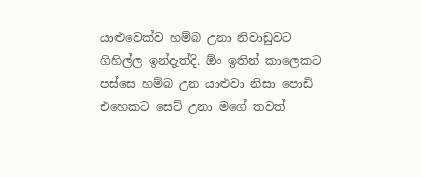යාළුවෙක්ව හම්බ උනා නිවාඩුවට ගිහිල්ල ඉන්දැත්දි. ඕං ඉතින් කාලෙකට පස්සෙ හම්බ උන යාළුවා නිසා පොඩි එහෙකට සෙට් උනා මගේ තවත්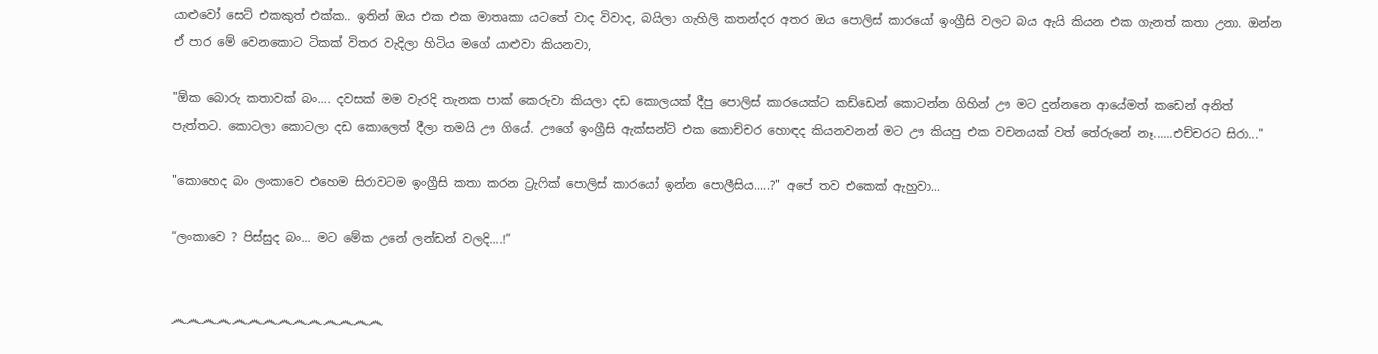යාළුවෝ සෙට් එකකුත් එක්ක.. ඉතින් ඔය එක එක මාතෘකා යටතේ වාද විවාද, බයිලා ගැහිලි කතන්දර අතර ඔය පොලිස් කාරයෝ ඉංග්‍රීසි වලට බය ඇයි කියන එක ගැනත් කතා උනා. ඔන්න ඒ පාර මේ වෙනකොට ටිකක් විතර වැදිලා හිටිය මගේ යාළුවා කියනවා,

"ඕක බොරු කතාවක් බං.... දවසක් මම වැරදි තැනක පාක් කෙරුවා කියලා දඩ කොලයක් දීපු පොලිස් කාරයෙක්ට කඩ්ඩෙන් කොටන්න ගිහින් ඌ මට දුන්නනෙ ආයේමත් කඩෙන් අනිත් පැත්තට. කොටලා කොටලා දඩ කොලෙත් දීලා තමයි ඌ ගියේ. ඌගේ ඉංග්‍රීසි ඇක්සන්ට් එක කොච්චර හොඳද කියනවනන් මට ඌ කියපු එක වචනයක් වත් තේරුනේ නෑ......එච්චරට සිරා..."

"කොහෙද බං ලංකාවෙ එහෙම සිරාවටම ඉංග්‍රීසි කතා කරන ට්‍රැෆික් පොලිස් කාරයෝ ඉන්න පොලීසිය.....?" අපේ තව එකෙක් ඇහුවා...

“ලංකාවෙ ? පිස්සුද බං... මට මේක උනේ ලන්ඩන් වලදි....!”


෴෴෴෴෴෴෴෴෴෴෴෴෴෴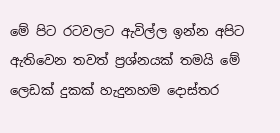මේ පිට රටවලට ඇවිල්ල ඉන්න අපිට ඇතිවෙන තවත් ප්‍රශ්නයක් තමයි මේ ලෙඩක් දුකක් හැදුනහම දොස්තර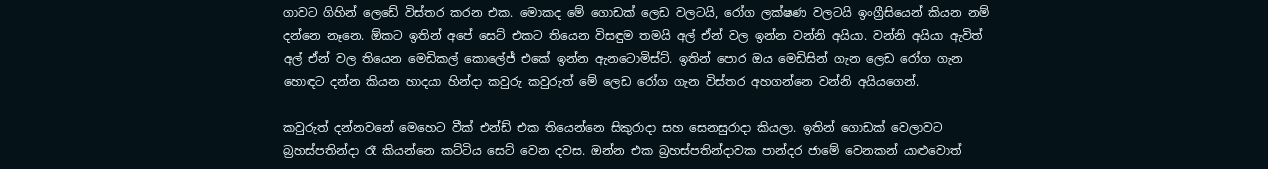ගාවට ගිහින් ලෙඩේ විස්තර කරන එක. මොකද මේ ගොඩක් ලෙඩ වලටයි, රෝග ලක්ෂණ වලටයි ඉංග්‍රීසියෙන් කියන නම් දන්නෙ නෑනෙ. ඕකට ඉතින් අපේ සෙට් එකට තියෙන විසඳුම තමයි අල් ඒන් වල ඉන්න වන්නි අයියා. වන්නි අයියා ඇවිත් අල් ඒන් වල තියෙන මෙඩිකල් කොලේජ් එකේ ඉන්න ඇනටොමිස්ට්. ඉතින් පොර ඔය මෙඩිසින් ගැන ලෙඩ රෝග ගැන හොඳට දන්න කියන හාදයා හින්දා කවුරු කවුරුත් මේ ලෙඩ රෝග ගැන විස්තර අහගන්නෙ වන්නි අයියගෙන්.

කවුරුත් දන්නවනේ මෙහෙට වීක් එන්ඩ් එක තියෙන්නෙ සිකුරාදා සහ සෙනසුරාදා කියලා. ඉතින් ගොඩක් වෙලාවට බ්‍රහස්පතින්දා රෑ කියන්නෙ කට්ටිය සෙට් වෙන දවස. ඔන්න එක බ්‍රහස්පතින්දාවක පාන්දර ජාමේ වෙනකන් යාළුවොත්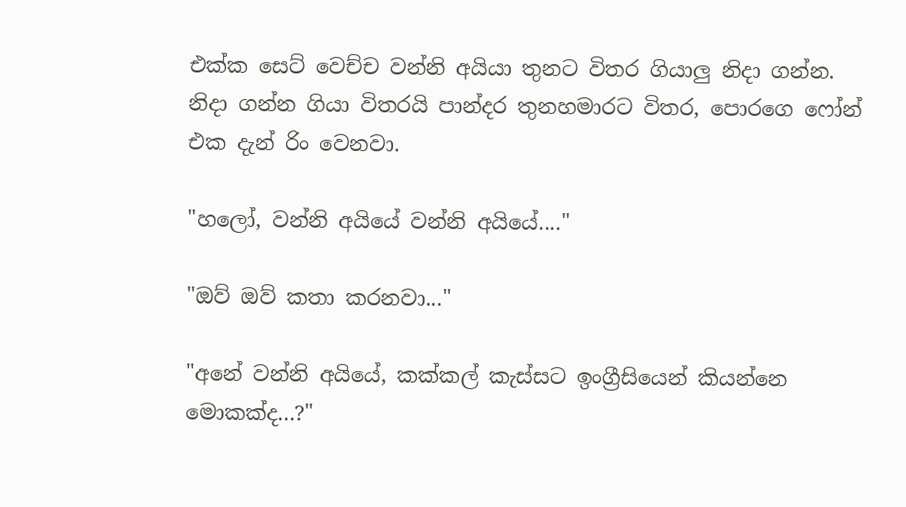එක්ක සෙට් වෙච්ච වන්නි අයියා තුනට විතර ගියාලු නිදා ගන්න. නිදා ගන්න ගියා විතරයි පාන්දර තුනහමාරට විතර, පොරගෙ ෆෝන් එක දැන් රිං වෙනවා.

"හලෝ, වන්නි අයියේ වන්නි අයියේ...."

"ඔව් ඔව් කතා කරනවා..."

"අනේ වන්නි අයියේ, කක්කල් කැස්සට ඉංග්‍රීසියෙන් කියන්නෙ මොකක්ද...?"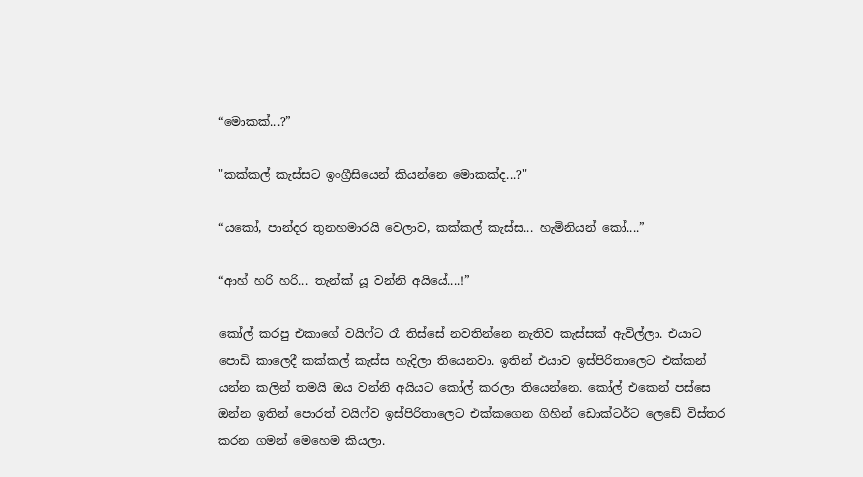“මොකක්...?”

"කක්කල් කැස්සට ඉංග්‍රීසියෙන් කියන්නෙ මොකක්ද...?"

“යකෝ, පාන්දර තුනහමාරයි වෙලාව, කක්කල් කැස්ස... හැමිනියන් කෝ....”

“ආහ් හරි හරි... තැන්ක් යූ වන්නි අයියේ....!”

කෝල් කරපු එකාගේ වයිෆ්ට රෑ තිස්සේ නවතින්නෙ නැතිව කැස්සක් ඇවිල්ලා. එයාට පොඩි කාලෙදී කක්කල් කැස්ස හැදිලා තියෙනවා. ඉතින් එයාව ඉස්පිරිතාලෙට එක්කන් යන්න කලින් තමයි ඔය වන්නි අයියට කෝල් කරලා තියෙන්නෙ. කෝල් එකෙන් පස්සෙ ඔන්න ඉතින් පොරත් වයිෆ්ව ඉස්පිරිතාලෙට එක්කගෙන ගිහින් ඩොක්ටර්ට ලෙඩේ විස්තර කරන ගමන් මෙහෙම කියලා.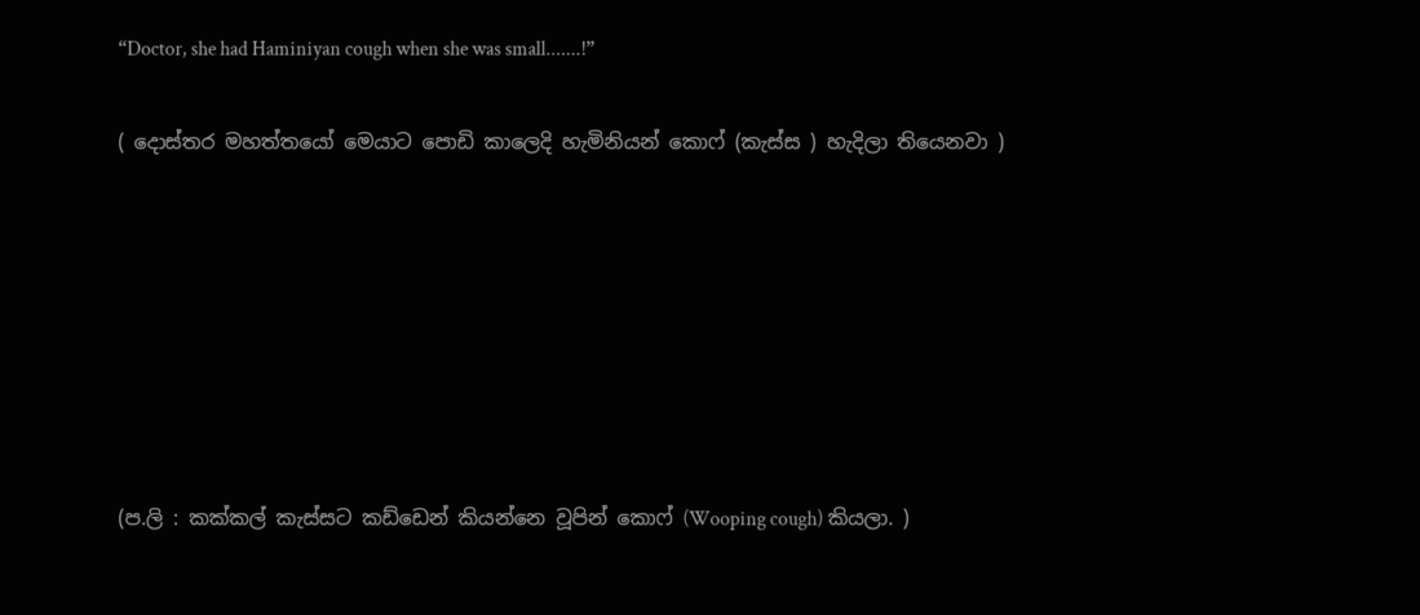“Doctor, she had Haminiyan cough when she was small.......!”

( දොස්තර මහත්තයෝ මෙයාට පොඩි කාලෙදි හැමිනියන් කොෆ් (කැස්ස ) හැදිලා තියෙනවා )







(ප.ලි : කක්කල් කැස්සට කඩ්ඩෙන් කියන්නෙ වූපින් කොෆ් (Wooping cough) කියලා. )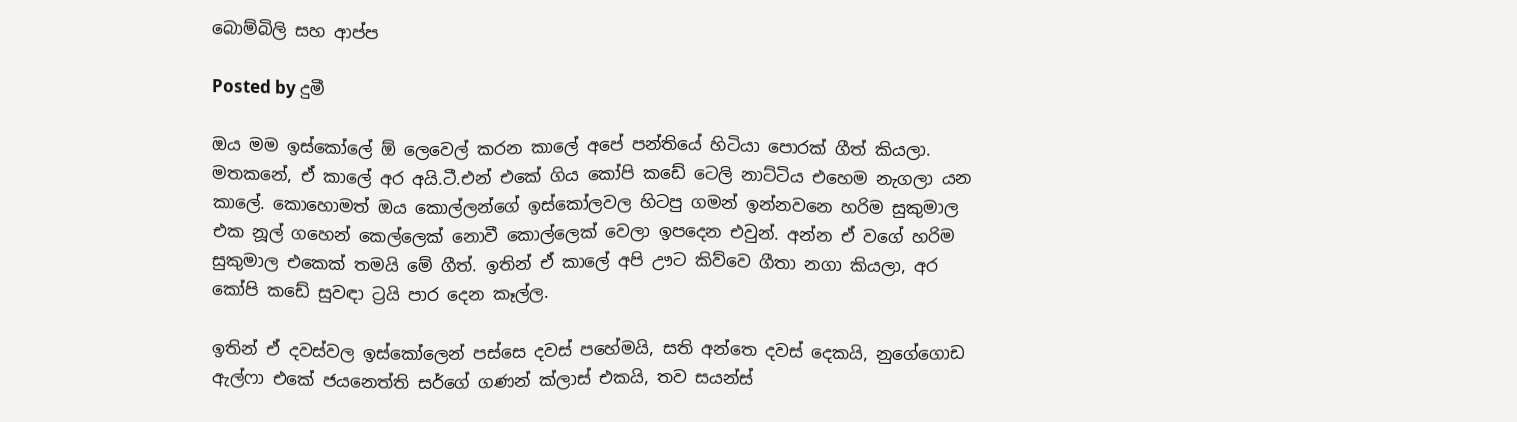බොම්බිලි සහ ආප්ප

Posted by දුමී

ඔය මම ඉස්කෝලේ ඕ ලෙවෙල් කරන කාලේ අපේ පන්තියේ හිටියා පොරක් ගීත් කියලා. මතකනේ, ඒ කාලේ අර අයි.ටී.එන් එකේ ගිය කෝපි කඩේ ටෙලි නාට්ටිය එහෙම නැගලා යන කාලේ. කොහොමත් ඔය කොල්ලන්ගේ ඉස්කෝලවල හිටපු ගමන් ඉන්නවනෙ හරිම සුකුමාල එක නූල් ගහෙන් කෙල්ලෙක් නොවී කොල්ලෙක් වෙලා ඉපදෙන එවුන්. අන්න ඒ වගේ හරිම සුකුමාල එකෙක් තමයි මේ ගීත්. ඉතින් ඒ කාලේ අපි ඌට කිව්වෙ ගීතා නගා කියලා, අර කෝපි කඩේ සුවඳා ට්‍රයි පාර දෙන කෑල්ල.

ඉතින් ඒ දවස්වල ඉස්කෝලෙන් පස්සෙ දවස් පහේමයි, සති අන්තෙ දවස් දෙකයි, නුගේගොඩ ඇල්ෆා එකේ ජයනෙත්ති සර්ගේ ගණන් ක්ලාස් එකයි, තව සයන්ස්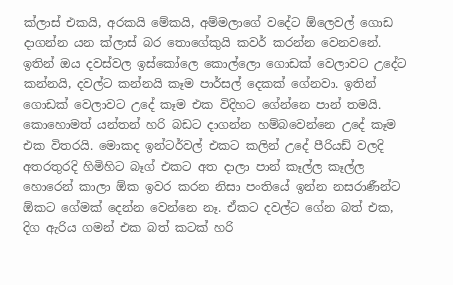ක්ලාස් එකයි, අරකයි මේකයි, අම්මලාගේ වදේට ඕලෙවල් ගොඩ දාගන්න යන ක්ලාස් බර තොගේකුයි කවර් කරන්න වෙනවනේ. ඉතින් ඔය දවස්වල ඉස්කෝලෙ කොල්ලො ගොඩක් වෙලාවට උදේට කන්නයි, දවල්ට කන්නයි කෑම පාර්සල් දෙකක් ගේනවා. ඉතින් ගොඩක් වෙලාවට උදේ කෑම එක විදිහට ගේන්නෙ පාන් තමයි. කොහොමත් යන්තන් හරි බඩට දාගන්න හම්බවෙන්නෙ උදේ කෑම එක විතරයි. මොකද ඉන්ටර්වල් එකට කලින් උදේ පීරියඩ් වලදි අතරතුරදි හිමිහිට බෑග් එකට අත දාලා පාන් කෑල්ල කෑල්ල හොරෙන් කාලා ඕක ඉවර කරන නිසා පංතියේ ඉන්න නසරාණීන්ට ඕකට ගේමක් දෙන්න වෙන්නෙ නෑ. ඒකට දවල්ට ගේන බත් එක, දිග ඇරිය ගමන් එක බත් කටක් හරි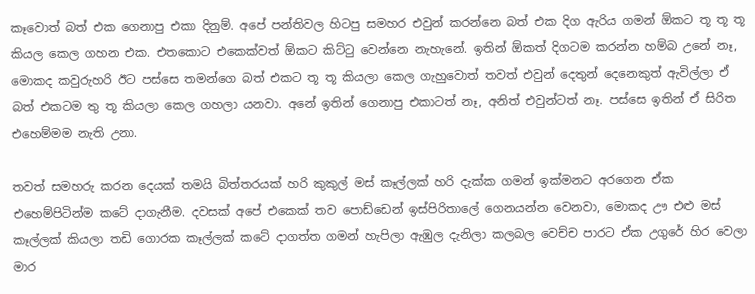කෑවොත් බත් එක ගෙනාපු එකා දිනුම්. අපේ පන්තිවල හිටපු සමහර එවුන් කරන්නෙ බත් එක දිග ඇරිය ගමන් ඕකට තූ තූ තූ කියල කෙල ගහන එක. එතකොට එකෙක්වත් ඕකට කිට්ටු වෙන්නෙ නැහැනේ. ඉතින් ඕකත් දිගටම කරන්න හම්බ උනේ නෑ, මොකද කවුරුහරි ඊට පස්සෙ තමන්ගෙ බත් එකට තූ තූ කියලා කෙල ගැහුවොත් තවත් එවුන් දෙතුන් දෙනෙකුත් ඇවිල්ලා ඒ බත් එකටම තු තූ කියලා කෙල ගහලා යනවා. අනේ ඉතින් ගෙනාපු එකාටත් නෑ, අනිත් එවුන්ටත් නෑ. පස්සෙ ඉතින් ඒ සිරිත එහෙම්මම නැති උනා.

තවත් සමහරු කරන දෙයක් තමයි බිත්තරයක් හරි කුකුල් මස් කෑල්ලක් හරි දැක්ක ගමන් ඉක්මනට අරගෙන ඒක එහෙම්පිටින්ම කටේ දාගැනීම. දවසක් අපේ එකෙක් තව පොඩ්ඩෙන් ඉස්පිරිතාලේ ගෙනයන්න වෙනවා, මොකද ඌ එළු මස් කෑල්ලක් කියලා තඩි ගොරක කෑල්ලක් කටේ දාගත්ත ගමන් හැපිලා ඇඹුල දැනිලා කලබල වෙච්ච පාරට ඒක උගුරේ හිර වෙලා මාර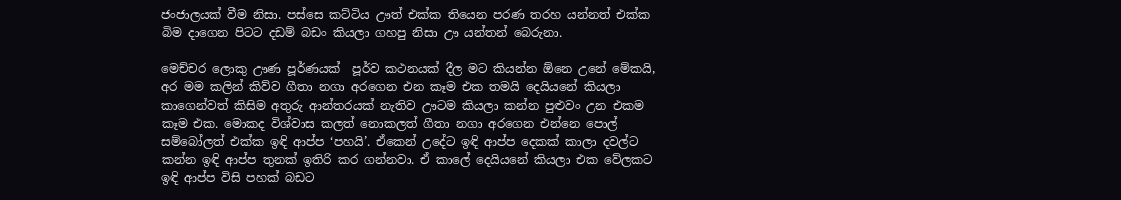ජංජාලයක් වීම නිසා. පස්සෙ කට්ටිය ඌත් එක්ක තියෙන පරණ තරහ යන්නත් එක්ක බිම දාගෙන පිටට දඩම් බඩං කියලා ගහපු නිසා ඌ යන්තන් බෙරුනා.

මෙච්චර ලොකු ඌණ පූර්ණයක්  පූර්ව කථනයක් දීල මට කියන්න ඕනෙ උනේ මේකයි, අර මම කලින් කිව්ව ගීතා නගා අරගෙන එන කෑම එක තමයි දෙයියනේ කියලා කාගෙන්වත් කිසිම අතුරු ආන්තරයක් නැතිව ඌටම කියලා කන්න පුළුවං උන එකම කෑම එක. මොකද විශ්වාස කලත් නොකලත් ගීතා නගා අරගෙන එන්නෙ පොල් සම්බෝලත් එක්ක ඉඳි ආප්ප ‘පහයි’. ඒකෙන් උදේට ඉඳි ආප්ප දෙකක් කාලා දවල්ට කන්න ඉඳි ආප්ප තුනක් ඉතිරි කර ගන්නවා. ඒ කාලේ දෙයියනේ කියලා එක වේලකට ඉඳි ආප්ප විසි පහක් බඩට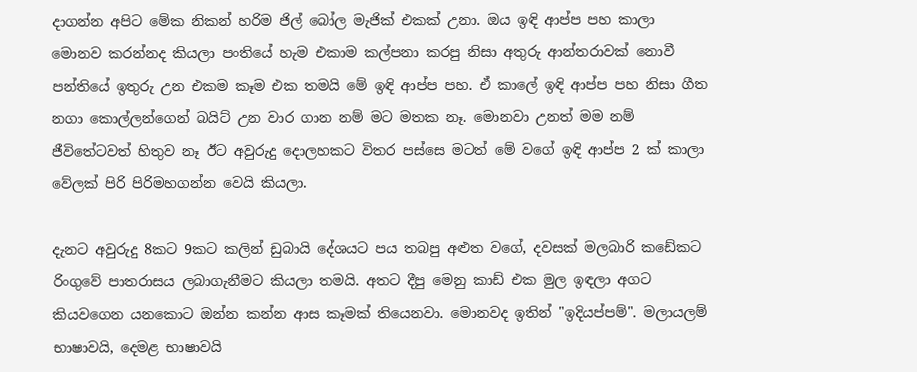දාගන්න අපිට මේක නිකන් හරිම ජිල් බෝල මැජික් එකක් උනා. ඔය ඉඳි ආප්ප පහ කාලා මොනව කරන්නද කියලා පංතියේ හැම එකාම කල්පනා කරපු නිසා අතුරු ආන්තරාවක් නොවී පන්තියේ ඉතුරු උන එකම කෑම එක තමයි මේ ඉඳි ආප්ප පහ. ඒ කාලේ ඉඳි ආප්ප පහ නිසා ගීත නගා කොල්ලන්ගෙන් බයිට් උන වාර ගාන නම් මට මතක නෑ. මොනවා උනත් මම නම් ජීවිතේටවත් හිතුව නෑ ඊට අවුරුදු දොලහකට විතර පස්සෙ මටත් මේ වගේ ඉඳි ආප්ප 2 ක් කාලා වේලක් පිරි පිරිමහගන්න වෙයි කියලා.

දැනට අවුරුදු 8කට 9කට කලින් ඩුබායි දේශයට පය තබපු අළුත වගේ, දවසක් මලබාරි කඩේකට රිංගුවේ පාතරාසය ලබාගැනීමට කියලා තමයි. අතට දීපු මෙනු කාඩ් එක මුල ඉඳලා අගට කියවගෙන යනකොට ඔන්න කන්න ආස කෑමක් තියෙනවා. මොනවද ඉතින් "ඉදියප්පම්". මලායලම් භාෂාවයි, දෙමළ භාෂාවයි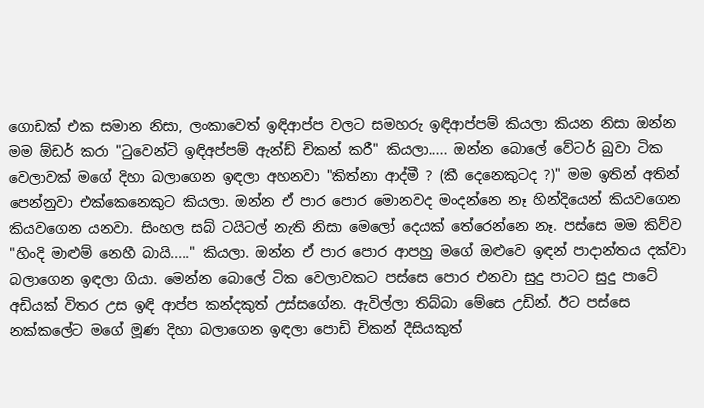ගොඩක් එක සමාන නිසා, ලංකාවෙත් ඉඳිආප්ප වලට සමහරු ඉඳිආප්පම් කියලා කියන නිසා ඔන්න මම ඕඩර් කරා "ටුවෙන්ටි ඉඳිඅප්පම් ඇන්ඩ් චිකන් කරී" කියලා..... ඔන්න බොලේ වේටර් බුවා ටික වෙලාවක් මගේ දිහා බලාගෙන ඉඳලා අහනවා "කිත්නා ආද්මී ? (කී දෙනෙකුටද ?)" මම ඉතින් අතින් පෙන්නුවා එක්කෙනෙකුට කියලා. ඔන්න ඒ පාර පොර මොනවද මංදන්නෙ නෑ හින්දියෙන් කියවගෙන කියවගෙන යනවා. සිංහල සබ් ටයිටල් නැති නිසා මෙලෝ දෙයක් තේරෙන්නෙ නෑ. පස්සෙ මම කිව්ව "හිංදි මාළුම් නෙහී බායි....." කියලා. ඔන්න ඒ පාර පොර ආපහු මගේ ඔළුවෙ ඉඳන් පාදාන්තය දක්වා බලාගෙන ඉඳලා ගියා. මෙන්න බොලේ ටික වෙලාවකට පස්සෙ පොර එනවා සුදු පාටට සුදු පාටේ අඩියක් විතර උස ඉඳි ආප්ප කන්දකුත් උස්සගේන. ඇවිල්ලා තිබ්බා මේසෙ උඩින්. ඊට පස්සෙ නක්කලේට මගේ මූණ දිහා බලාගෙන ඉඳලා පොඩි චිකන් දීසියකුත්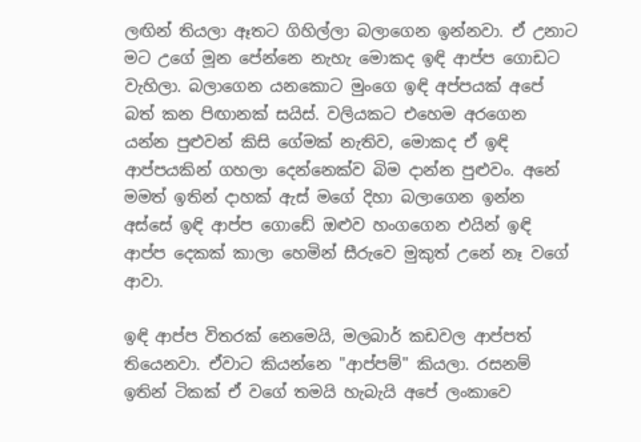ලඟින් තියලා ඈතට ගිහිල්ලා බලාගෙන ඉන්නවා. ඒ උනාට මට උගේ මූන පේන්නෙ නැහැ මොකද ඉඳි ආප්ප ගොඩට වැහිලා. බලාගෙන යනකොට මුංගෙ ඉඳි අප්පයක් අපේ බත් කන පිඟානක් සයිස්. වලියකට එහෙම අරගෙන යන්න පුළුවන් කිසි ගේමක් නැතිව, මොකද ඒ ඉඳි ආප්පයකින් ගහලා දෙන්නෙක්ව බිම දාන්න පුළුවං. අනේ මමත් ඉතින් දාහක් ඇස් මගේ දිහා බලාගෙන ඉන්න අස්සේ ඉඳි ආප්ප ගොඩේ ඔළුව හංගගෙන එයින් ඉඳි ආප්ප දෙකක් කාලා හෙමින් සීරුවෙ මුකුත් උනේ නෑ වගේ ආවා.

ඉඳි ආප්ප විතරක් නෙමෙයි, මලබාර් කඩවල ආප්පත් තියෙනවා. ඒවාට කියන්නෙ "ආප්පම්" කියලා. රසනම් ඉතින් ටිකක් ඒ වගේ තමයි හැබැයි අපේ ලංකාවෙ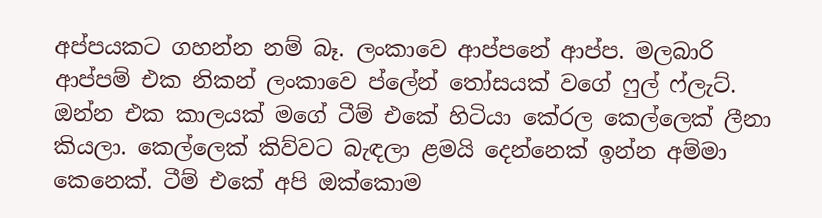අප්පයකට ගහන්න නම් බෑ. ලංකාවෙ ආප්පනේ ආප්ප. මලබාරි ආප්පම් එක නිකන් ලංකාවෙ ප්ලේන් තෝසයක් වගේ ෆුල් ෆ්ලැට්. ඔන්න එක කාලයක් මගේ ටීම් එකේ හිටියා කේරල කෙල්ලෙක් ලීනා කියලා. කෙල්ලෙක් කිව්වට බැඳලා ළමයි දෙන්නෙක් ඉන්න අම්මා කෙනෙක්. ටීම් එකේ අපි ඔක්කොම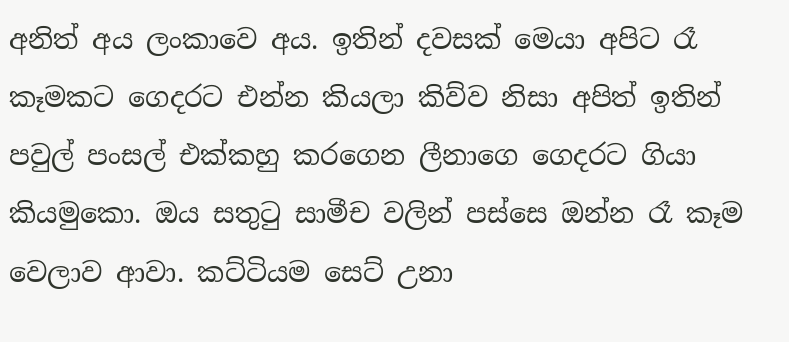අනිත් අය ලංකාවෙ අය. ඉතින් දවසක් මෙයා අපිට රෑ කෑමකට ගෙදරට එන්න කියලා කිව්ව නිසා අපිත් ඉතින් පවුල් පංසල් එක්කහු කරගෙන ලීනාගෙ ගෙදරට ගියා කියමුකො. ඔය සතුටු සාමීච වලින් පස්සෙ ඔන්න රෑ කෑම වෙලාව ආවා. කට්ටියම සෙට් උනා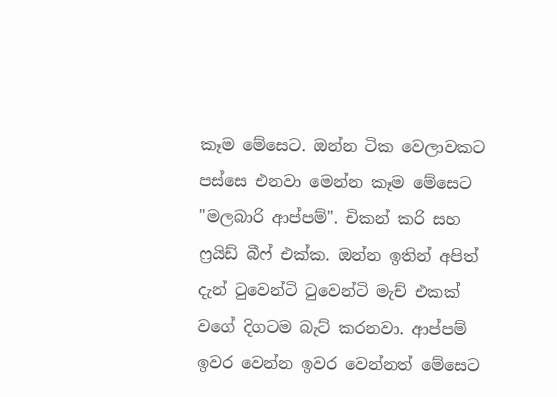කෑම මේසෙට. ඔන්න ටික වෙලාවකට පස්සෙ එනවා මෙන්න කෑම මේසෙට "මලබාරි ආප්පම්". චිකන් කරි සහ ෆ්‍රයිඩ් බීෆ් එක්ක. ඔන්න ඉතින් අපිත් දැන් ටුවෙන්ටි ටුවෙන්ටි මැච් එකක් වගේ දිගටම බැට් කරනවා. ආප්පම් ඉවර වෙන්න ඉවර වෙන්නත් මේසෙට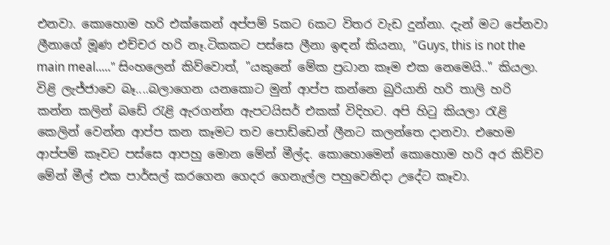එනවා. කොහොම හරි එක්කෙන් අප්පම් 5කට 6කට විතර වැඩ දුන්නා. දැන් මට පේනවා ලීනාගේ මූණ එච්චර හරි නෑ.ටිකකට පස්සෙ ලීනා ඉඳන් කියනා, "Guys, this is not the main meal....." සිංහලෙන් කිව්වොත්, "යකුනේ මේක ප්‍රධාන කෑම එක නෙමෙයි.." කියලා. විළි ලැජ්ජාවෙ බෑ....බලාගෙන යනකොට මුන් ආප්ප කන්නෙ බුරියානි හරි තාලි හරි කන්න කලින් බඩේ රැළි ඇරගන්න ඇපටයිසර් එකක් විදිහට. අපි හිටු කියලා රැළි කෙලින් වෙන්න ආප්ප කන කෑමට තව පොඩ්ඩෙන් ලීනට කලන්තෙ දානවා. එහෙම ආප්පම් කෑවට පස්සෙ ආපහු මොන මේන් මීල්ද. කොහොමෙන් කොහොම හරි අර කිව්ව මේන් මීල් එක පාර්සල් කරගෙන ගෙදර ගෙනැල්ල පහුවෙනිදා උදේට කෑවා.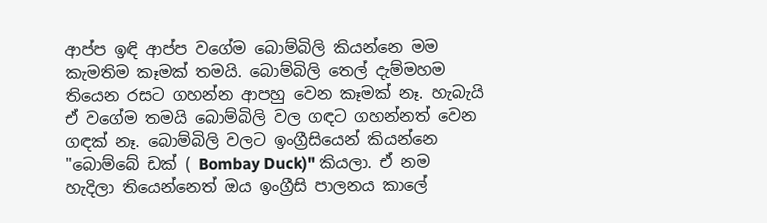ආප්ප ඉඳි ආප්ප වගේම බොම්බිලි කියන්නෙ මම කැමතිම කෑමක් තමයි. බොම්බිලි තෙල් දැම්මහම තියෙන රසට ගහන්න ආපහු වෙන කෑමක් නෑ. හැබැයි ඒ වගේම තමයි බොම්බිලි වල ගඳට ගහන්නත් වෙන ගඳක් නෑ. බොම්බිලි වලට ඉංග්‍රීසියෙන් කියන්නෙ "බොම්බේ ඩක් ( Bombay Duck)" කියලා. ඒ නම හැදිලා තියෙන්නෙත් ඔය ඉංග්‍රීසි පාලනය කාලේ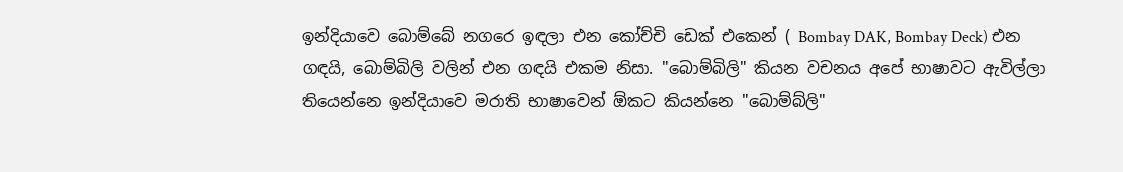ඉන්දියාවෙ බොම්බේ නගරෙ ඉඳලා එන කෝච්චි ඩෙක් එකෙන් ( Bombay DAK, Bombay Deck) එන ගඳයි, බොම්බිලි වලින් එන ගඳයි එකම නිසා. "බොම්බිලි" කියන වචනය අපේ භාෂාවට ඇවිල්ලා තියෙන්නෙ ඉන්දියාවෙ මරාති භාෂාවෙන් ඕකට කියන්නෙ "බොම්බ්ලි"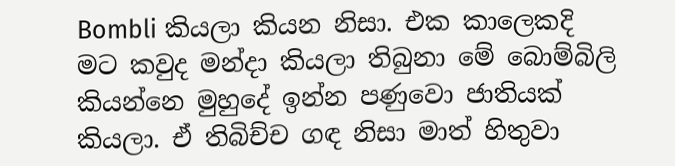Bombli කියලා කියන නිසා. එක කාලෙකදි මට කවුද මන්දා කියලා තිබුනා මේ බොම්බිලි කියන්නෙ මුහුදේ ඉන්න පණුවො ජාතියක් කියලා. ඒ තිබිච්ච ගඳ නිසා මාත් හිතුවා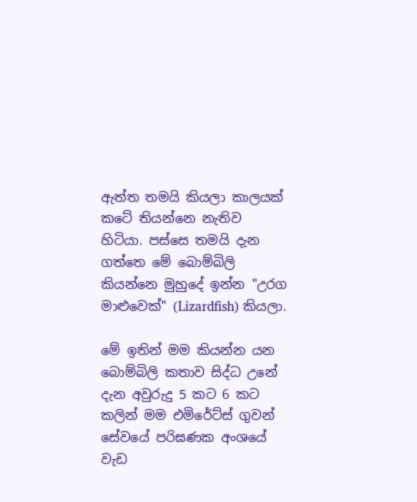ඇත්ත තමයි කියලා කාලයක් කටේ තියන්නෙ නැතිව හිටියා. පස්සෙ තමයි දැන ගත්තෙ මේ බොම්බිලි කියන්නෙ මුහුදේ ඉන්න "උරග මාළුවෙක්" (Lizardfish) කියලා.

මේ ඉතින් මම කියන්න යන බොම්බිලි කතාව සිද්ධ උනේ දැන අවුරුදු 5 කට 6 කට කලින් මම එමිරේට්ස් ගුවන් සේවයේ පරිඝණක අංශයේ වැඩ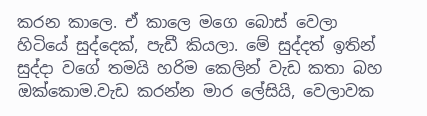කරන කාලෙ. ඒ කාලෙ මගෙ බොස් වෙලා හිටියේ සුද්දෙක්, පැඩී කියලා. මේ සුද්දත් ඉතින් සුද්දා වගේ තමයි හරිම කෙලින් වැඩ කතා බහ ඔක්කොම.වැඩ කරන්න මාර ලේසියි, වෙලාවක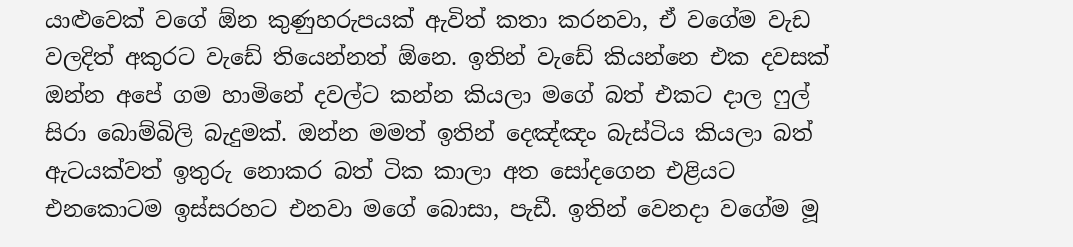යාළුවෙක් වගේ ඕන කුණුහරුපයක් ඇවිත් කතා කරනවා, ඒ වගේම වැඩ වලදිත් අකුරට වැඩේ තියෙන්නත් ඕනෙ. ඉතින් වැඩේ කියන්නෙ එක දවසක් ඔන්න අපේ ගම හාමිනේ දවල්ට කන්න කියලා මගේ බත් එකට දාල ෆුල් සිරා බොම්බිලි බැදුමක්. ඔන්න මමත් ඉතින් දෙඤ්ඤං බැස්ටිය කියලා බත් ඇටයක්වත් ඉතුරු නොකර බත් ටික කාලා අත සෝදගෙන එළියට එනකොටම ඉස්සරහට එනවා මගේ බොසා, පැඩී. ඉතින් වෙනදා වගේම මූ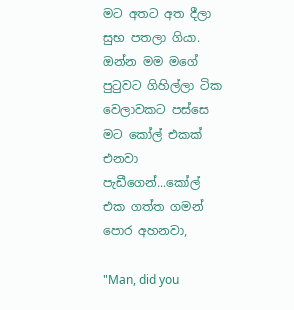මට අතට අත දීලා සුභ පතලා ගියා. ඔන්න මම මගේ පුටුවට ගිහිල්ලා ටික වෙලාවකට පස්සෙ මට කෝල් එකක් එනවා පැඩීගෙන්...කෝල් එක ගත්ත ගමන් පොර අහනවා,

"Man, did you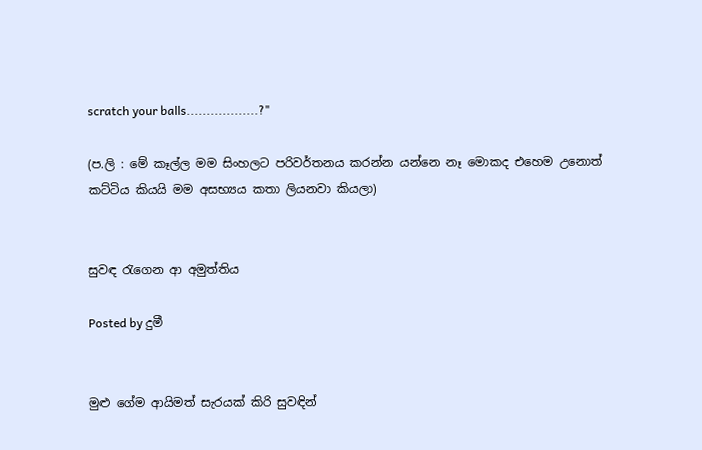scratch your balls..................?"

(ප.ලි : මේ කෑල්ල මම සිංහලට පරිවර්තනය කරන්න යන්නෙ නෑ මොකද එහෙම උනොත් කට්ටිය කියයි මම අසභ්‍යය කතා ලියනවා කියලා)


සුවඳ රැගෙන ආ අමුත්තිය

Posted by දුමී


මුළු ගේම ආයිමත් සැරයක් කිරි සුවඳින්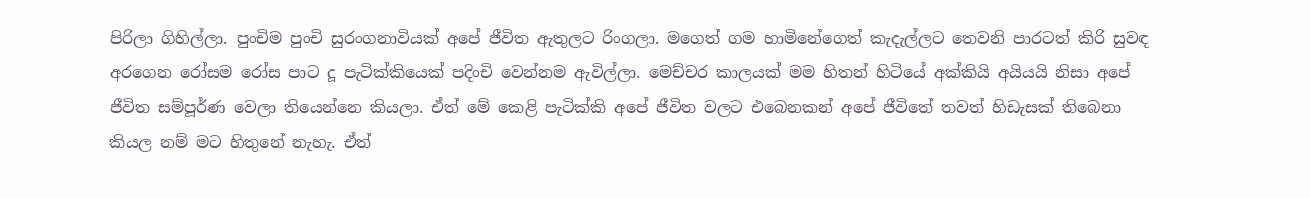පිරිලා ගිහිල්ලා. පුංචිම පුංචි සුරංගනාවියක් අපේ ජීවිත ඇතුලට රිංගලා. මගෙත් ගම හාමිනේගෙත් කැදැල්ලට තෙවනි පාරටත් කිරි සුවඳ අරගෙන රෝසම රෝස පාට දූ පැටික්කියෙක් පදිංචි වෙන්නම ඇවිල්ලා. මෙච්චර කාලයක් මම හිතන් හිටියේ අක්කියි අයියයි නිසා අපේ ජීවිත සම්පූර්ණ වෙලා තියෙන්නෙ කියලා. ඒත් මේ කෙළි පැටික්කි අපේ ජීවිත වලට එබෙනකන් අපේ ජීවිතේ තවත් හිඩැසක් තිබෙනා කියල නම් මට හිතුනේ නැහැ. ඒත්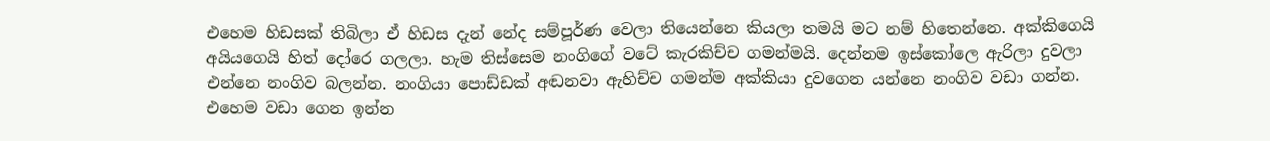එහෙම හිඩසක් තිබිලා ඒ හිඩස දැන් නේද සම්පූර්ණ වෙලා තියෙන්නෙ කියලා තමයි මට නම් හිතෙන්නෙ. අක්කිගෙයි අයියගෙයි හිත් දෝරෙ ගලලා. හැම තිස්සෙම නංගිගේ වටේ කැරකිච්ච ගමන්මයි. දෙන්නම ඉස්කෝලෙ ඇරිලා දුවලා එන්නෙ නංගිව බලන්න. නංගියා පොඩ්ඩක් අඬනවා ඇහිච්ච ගමන්ම අක්කියා දුවගෙන යන්නෙ නංගිව වඩා ගන්න. එහෙම වඩා ගෙන ඉන්න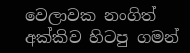වෙලාවක නංගිත් අක්කිව හිටපු ගමන්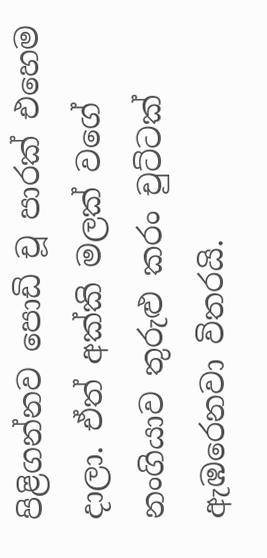පිළිගන්නව පොඩි චූ පාරක් එහෙම දාලා. ඒත් අක්කි මලක් වගේ නංගියාව තුරුළු කරං චුට්ටක් ඇඹරෙනවා විතරයි.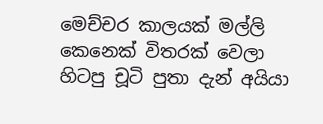මෙච්චර කාලයක් මල්ලි කෙනෙක් විතරක් වෙලා හිටපු චූටි පුතා දැන් අයියා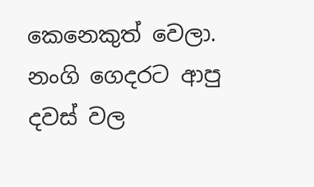කෙනෙකුත් වෙලා. නංගි ගෙදරට ආපු දවස් වල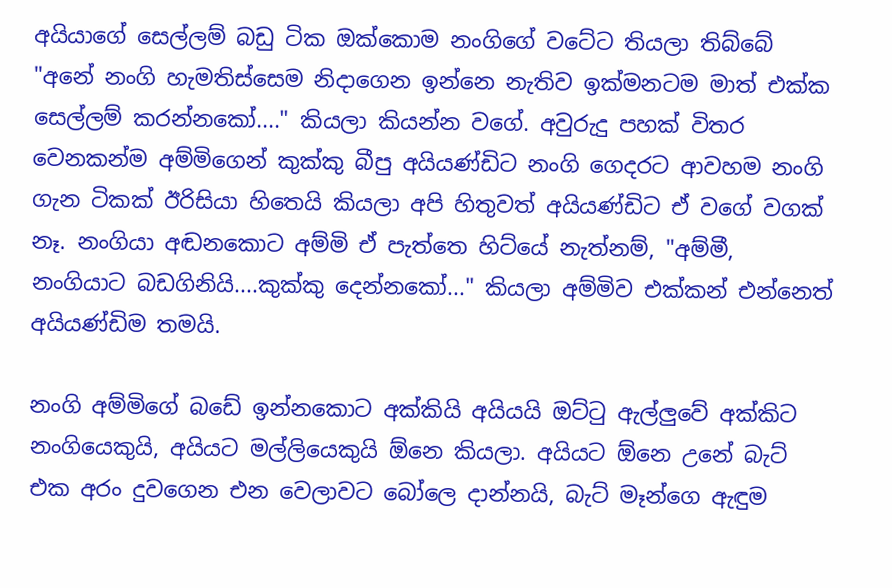අයියාගේ සෙල්ලම් බඩු ටික ඔක්කොම නංගිගේ වටේට තියලා තිබ්බේ "අනේ නංගි හැමතිස්සෙම නිදාගෙන ඉන්නෙ නැතිව ඉක්මනටම මාත් එක්ක සෙල්ලම් කරන්නකෝ...." කියලා කියන්න වගේ. අවුරුදු පහක් විතර වෙනකන්ම අම්මිගෙන් කුක්කු බීපු අයියණ්ඩිට නංගි ගෙදරට ආවහම නංගි ගැන ටිකක් ඊරිසියා හිතෙයි කියලා අපි හිතුවත් අයියණ්ඩිට ඒ වගේ වගක් නෑ. නංගියා අඬනකොට අම්මි ඒ පැත්තෙ හිට්යේ නැත්නම්, "අම්මී, නංගියාට බඩගිනියි....කුක්කු දෙන්නකෝ..." කියලා අම්මිව එක්කන් එන්නෙත් අයියණ්ඩිම තමයි.

නංගි අම්මිගේ බඩේ ඉන්නකොට අක්කියි අයියයි ඔට්ටු ඇල්ලුවේ අක්කිට නංගියෙකුයි, අයියට මල්ලියෙකුයි ඕනෙ කියලා. අයියට ඕනෙ උනේ බැට් එක අරං දුවගෙන එන වෙලාවට බෝලෙ දාන්නයි, බැට් මෑන්ගෙ ඇඳුම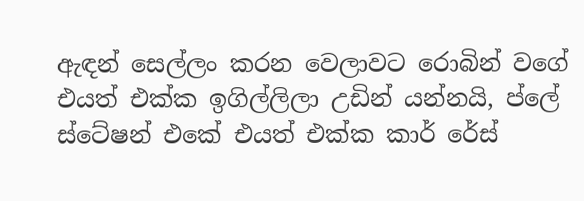ඇඳන් සෙල්ලං කරන වෙලාවට රොබින් වගේ එයත් එක්ක ඉගිල්ලිලා උඩින් යන්නයි, ප්ලේ ස්ටේෂන් එකේ එයත් එක්ක කාර් රේස්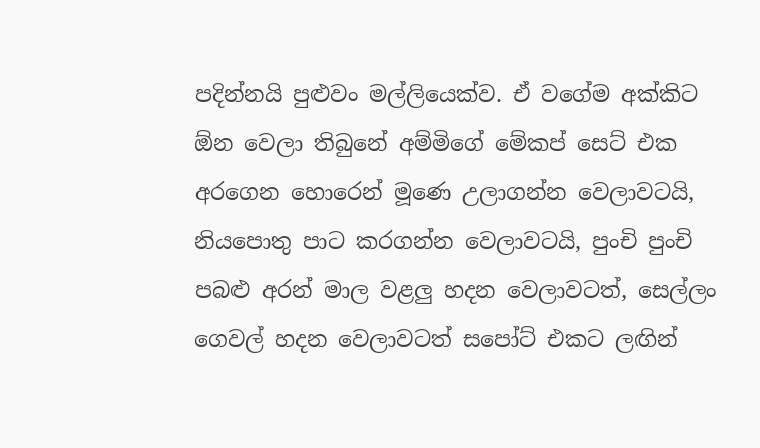පදින්නයි පුළුවං මල්ලියෙක්ව. ඒ වගේම අක්කිට ඕන වෙලා තිබුනේ අම්මිගේ මේකප් සෙට් එක අරගෙන හොරෙන් මූණෙ උලාගන්න වෙලාවටයි, නියපොතු පාට කරගන්න වෙලාවටයි, පුංචි පුංචි පබළු අරන් මාල වළලු හදන වෙලාවටත්, සෙල්ලං ගෙවල් හදන වෙලාවටත් සපෝට් එකට ලඟින්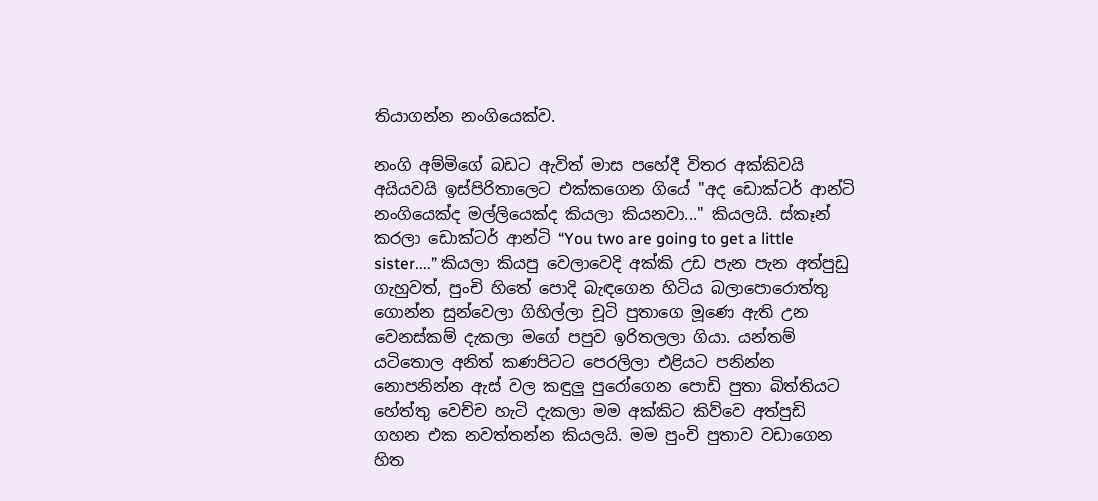තියාගන්න නංගියෙක්ව.

නංගි අම්මිගේ බඩට ඇවිත් මාස පහේදී විතර අක්කිවයි අයියවයි ඉස්පිරිතාලෙට එක්කගෙන ගියේ "අද ඩොක්ටර් ආන්ටි නංගියෙක්ද මල්ලියෙක්ද කියලා කියනවා..." කියලයි. ස්කෑන් කරලා ඩොක්ටර් ආන්ටි “You two are going to get a little sister....” කියලා කියපු වෙලාවෙදි අක්කි උඩ පැන පැන අත්පුඩු ගැහුවත්, පුංචි හිතේ පොදි බැඳගෙන හිටිය බලාපොරොත්තු ගොන්න සුන්වෙලා ගිහිල්ලා චූටි පුතාගෙ මූණෙ ඇති උන වෙනස්කම් දැකලා මගේ පපුව ඉරිතලලා ගියා. යන්තම් යටිතොල අනිත් කණපිටට පෙරලිලා එළියට පනින්න නොපනින්න ඇස් වල කඳුලු පුරෝගෙන පොඩි පුතා බිත්තියට හේත්තු වෙච්ච හැටි දැකලා මම අක්කිට කිව්වෙ අත්පුඩි ගහන එක නවත්තන්න කියලයි. මම පුංචි පුතාව වඩාගෙන හිත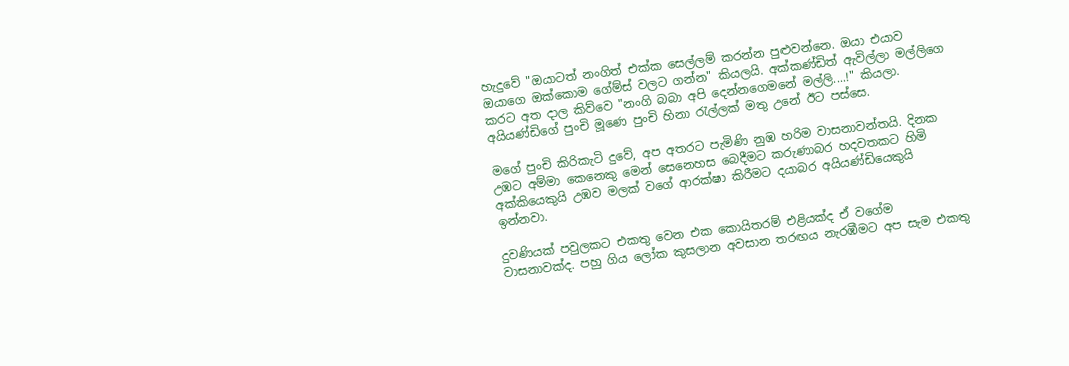හැදුවේ "ඔයාටත් නංගිත් එක්ක සෙල්ලම් කරන්න පුළුවන්නෙ. ඔයා එයාව ඔයාගෙ ඔක්කොම ගේම්ස් වලට ගන්න" කියලයි. අක්කණ්ඩිත් ඇවිල්ලා මල්ලිගෙ කරට අත දාල කිව්වෙ "නංගි බබා අපි දෙන්නගෙමනේ මල්ලි....!" කියලා. අයියණ්ඩිගේ පුංචි මූණෙ පුංචි හිනා රැල්ලක් මතු උනේ ඊට පස්සෙ.

මගේ පුංචි කිරිකැටි දුවේ, අප අතරට පැමිණි නුඹ හරිම වාසනාවන්තයි. දිනක උඹට අම්මා කෙනෙකු මෙන් සෙනෙහස බෙදීමට කරුණාබර හදවතකට හිමි අක්කියෙකුයි උඹව මලක් වගේ ආරක්ෂා කිරීමට දයාබර අයියණ්ඩියෙකුයි ඉන්නවා.

දුවණියක් පවුලකට එකතු වෙන එක කොයිතරම් එළියක්ද ඒ වගේම වාසනාවක්ද. පහු ගිය ලෝක කුසලාන අවසාන තරඟය නැරඹීමට අප සැම එකතු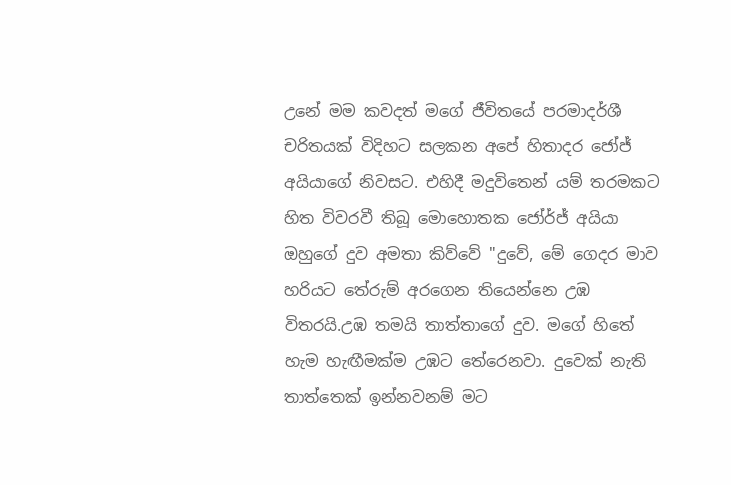උනේ මම කවදත් මගේ ජීවිතයේ පරමාදර්ශී චරිතයක් විදිහට සලකන අපේ හිතාදර ජෝජ් අයියාගේ නිවසට. එහිදී මදුවිතෙන් යම් තරමකට හිත විවරවී තිබූ මොහොතක ජෝර්ජ් අයියා ඔහුගේ දුව අමතා කිව්වේ "දුවේ, මේ ගෙදර මාව හරියට තේරුම් අරගෙන තියෙන්නෙ උඹ විතරයි.උඹ තමයි තාත්තාගේ දුව. මගේ හිතේ හැම හැඟීමක්ම උඹට තේරෙනවා. දුවෙක් නැති තාත්තෙක් ඉන්නවනම් මට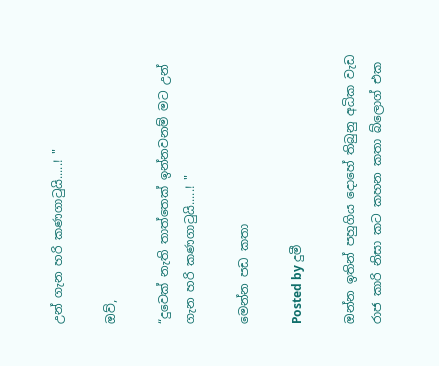උන් ගැන හරි කණගාටුයි.....! "

ඔව්,

“දුවෙක් නැති තාත්තෙක් ඉන්නවනම් මට උන් ගැන හරි කණගාටුයි.....! "

මෙන්න පඩ කතා

Posted by දුමී

ඔන්න ඉතින් පහුගිය දොහේ තිබුනු අධික වැඩ රාජ කාරි නිසා කට කහන කතා බ්ලොග් එක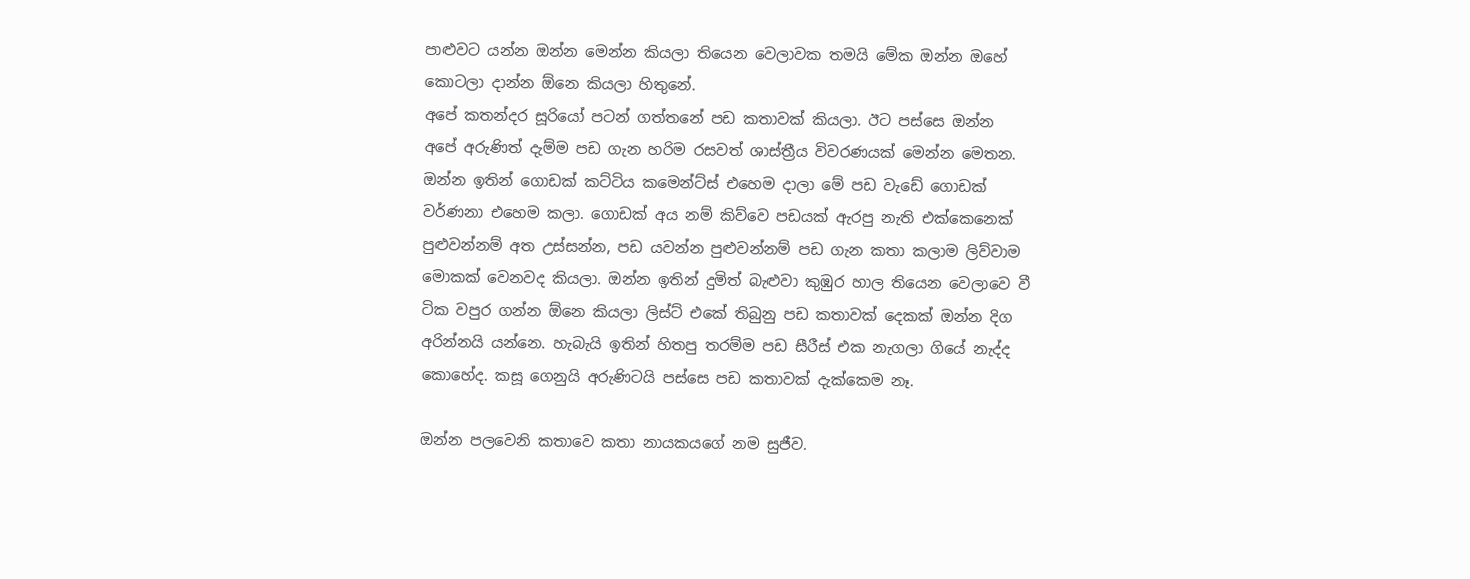පාළුවට යන්න ඔන්න මෙන්න කියලා තියෙන වෙලාවක තමයි මේක ඔන්න ඔහේ කොටලා දාන්න ඕනෙ කියලා හිතුනේ.
අපේ කතන්දර සූරියෝ පටන් ගත්තනේ පඩ කතාවක් කියලා. ඊට පස්සෙ ඔන්න අපේ අරුණිත් දැම්ම පඩ ගැන හරිම රසවත් ශාස්ත්‍රීය විවරණයක් මෙන්න මෙතන. ඔන්න ඉතින් ගොඩක් කට්ටිය කමෙන්ට්ස් එහෙම දාලා මේ පඩ වැඩේ ගොඩක් වර්ණනා එහෙම කලා. ගොඩක් අය නම් කිව්වෙ පඩයක් ඇරපු නැති එක්කෙනෙක් පුළුවන්නම් අත උස්සන්න, පඩ යවන්න පුළුවන්නම් පඩ ගැන කතා කලාම ලිව්වාම මොකක් වෙනවද කියලා. ඔන්න ඉතින් දුමිත් බැළුවා කුඹුර හාල තියෙන වෙලාවෙ වී ටික වපුර ගන්න ඕනෙ කියලා ලිස්ට් එකේ තිබුනු පඩ කතාවක් දෙකක් ඔන්න දිග අරින්නයි යන්නෙ. හැබැයි ඉතින් හිතපු තරම්ම පඩ සීරීස් එක නැගලා ගියේ නැද්ද කොහේද. කසූ ගෙනුයි අරුණිටයි පස්සෙ පඩ කතාවක් දැක්කෙම නෑ.

ඔන්න පලවෙනි කතාවෙ කතා නායකයගේ නම සුජීව.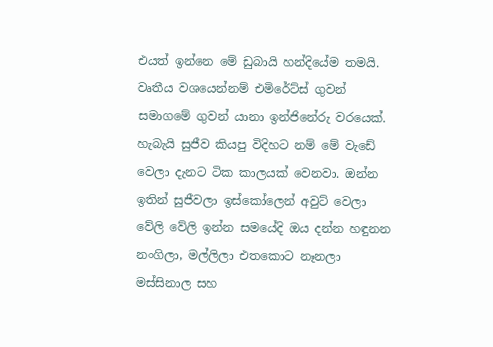එයත් ඉන්නෙ මේ ඩුබායි හන්දියේම තමයි. වෘතීය වශයෙන්නම් එමිරේට්ස් ගුවන් සමාගමේ ගුවන් යානා ඉන්ජිනේරු වරයෙක්. හැබැයි සුජීව කියපු විදිහට නම් මේ වැඩේ වෙලා දැනට ටික කාලයක් වෙනවා. ඔන්න ඉතින් සුජීවලා ඉස්කෝලෙන් අවුට් වෙලා වේලි වේලි ඉන්න සමයේදි ඔය දන්න හඳුනන නංගිලා, මල්ලිලා එතකොට නෑනලා මස්සිනාල සහ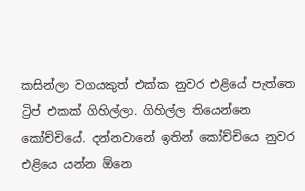කසින්ලා වගයකුත් එක්ක නුවර එළියේ පැත්තෙ ට්‍රිප් එකක් ගිහිල්ලා. ගිහිල්ල තියෙන්නෙ කෝච්චියේ. දන්නවානේ ඉතින් කෝච්චියෙ නුවර එළියෙ යන්න ඕනෙ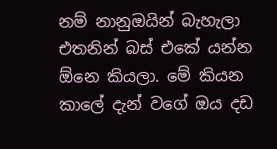නම් නානුඔයින් බැහැලා එතනින් බස් එකේ යන්න ඕනෙ කියලා. මේ කියන කාලේ දැන් වගේ ඔය දඩ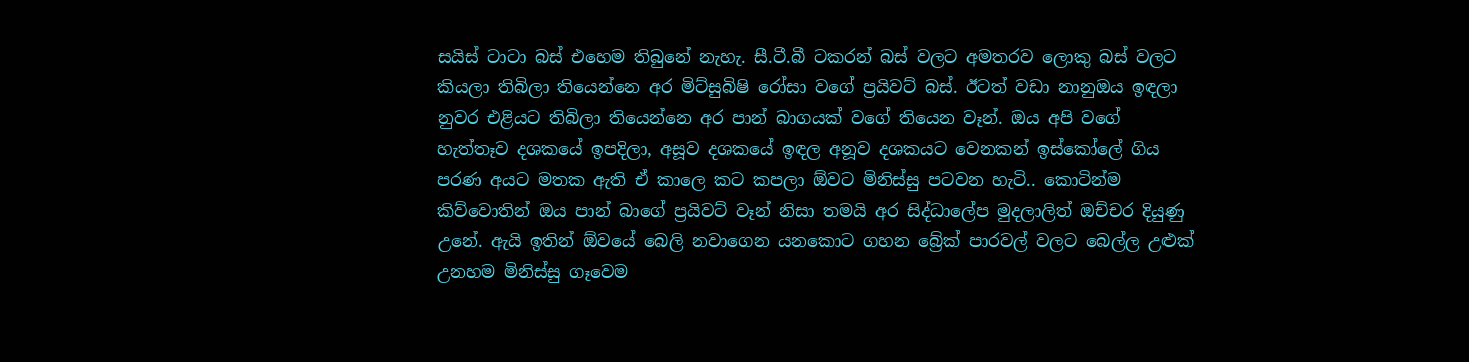සයිස් ටාටා බස් එහෙම තිබුනේ නැහැ. සී.ටී.බී ටකරන් බස් වලට අමතරව ලොකු බස් වලට කියලා තිබිලා තියෙන්නෙ අර මිට්සුබිෂි රෝසා වගේ ප්‍රයිවට් බස්. ඊටත් වඩා නානුඔය ඉඳලා නුවර එළියට තිබිලා තියෙන්නෙ අර පාන් බාගයක් වගේ තියෙන වෑන්. ඔය අපි වගේ හැත්තෑව දශකයේ ඉපදිලා, අසූව දශකයේ ඉඳල අනූව දශකයට වෙනකන් ඉස්කෝලේ ගිය පරණ අයට මතක ඇති ඒ කාලෙ කට කපලා ඕවට මිනිස්සු පටවන හැටි.. කොටින්ම කිව්වොතින් ඔය පාන් බාගේ ප්‍රයිවට් වෑන් නිසා තමයි අර සිද්ධාලේප මුදලාලිත් ඔච්චර දියුණු උනේ. ඇයි ඉතින් ඕවයේ බෙලි නවාගෙන යනකොට ගහන බ්‍රේක් පාරවල් වලට බෙල්ල උළුක් උනහම මිනිස්සු ගෑවෙම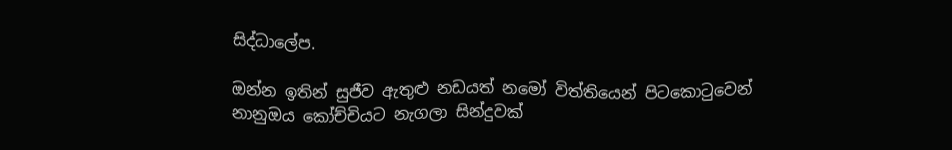සිද්ධාලේප.

ඔන්න ඉතින් සුජීව ඇතුළු නඩයත් නමෝ විත්තියෙන් පිටකොටුවෙන් නානුඔය කෝච්චියට නැගලා සින්දුවක්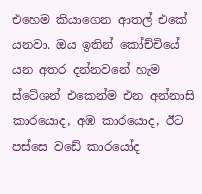එහෙම කියාගෙන ආතල් එකේ යනවා. ඔය ඉතින් කෝච්චියේ යන අතර දන්නවනේ හැම ස්ටේශන් එකෙන්ම එන අන්නාසි කාරයොද, අඹ කාරයොද, ඊට පස්සෙ වඩේ කාරයෝද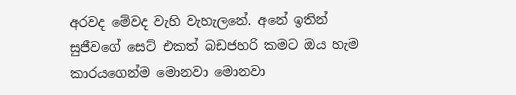අරවද මේවද වැහි වැහැලනේ. අනේ ඉතින් සුජීවගේ සෙට් එකත් බඩජහරි කමට ඔය හැම කාරයගෙන්ම මොනවා මොනවා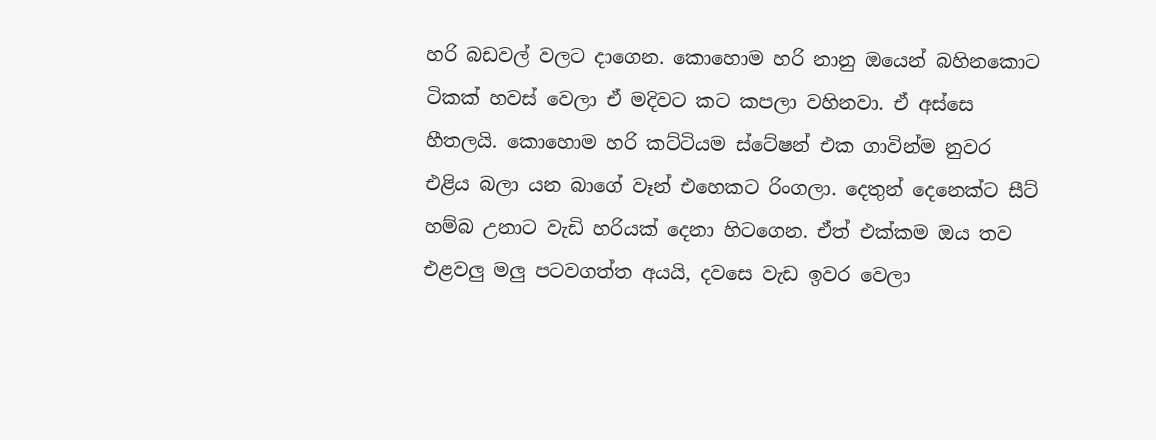හරි බඩවල් වලට දාගෙන. කොහොම හරි නානු ඔයෙන් බහිනකොට ටිකක් හවස් වෙලා ඒ මදිවට කට කපලා වහිනවා. ඒ අස්සෙ හීතලයි. කොහොම හරි කට්ටියම ස්ටේෂන් එක ගාවින්ම නුවර එළිය බලා යන බාගේ වෑන් එහෙකට රිංගලා. දෙතුන් දෙනෙක්ට සීට් හම්බ උනාට වැඩි හරියක් දෙනා හිටගෙන. ඒත් එක්කම ඔය තව එළවලු මලු පටවගත්ත අයයි, දවසෙ වැඩ ඉවර වෙලා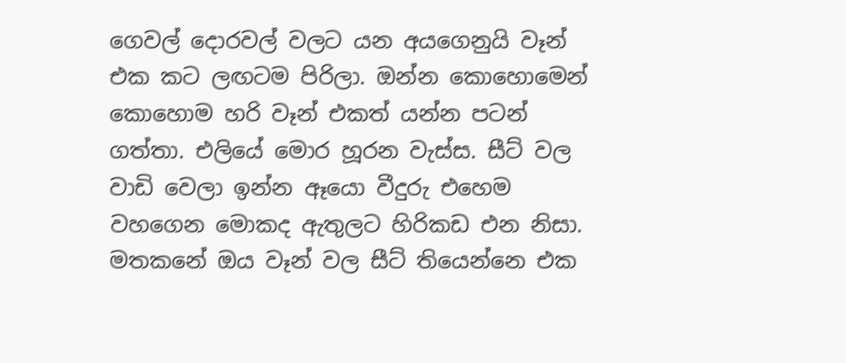ගෙවල් දොරවල් වලට යන අයගෙනුයි වෑන් එක කට ලඟටම පිරිලා. ඔන්න කොහොමෙන් කොහොම හරි වෑන් එකත් යන්න පටන් ගත්තා. එලියේ මොර හූරන වැස්ස. සීට් වල වාඩි වෙලා ඉන්න ඈයො වීදුරු එහෙම වහගෙන මොකද ඇතුලට හිරිකඩ එන නිසා. මතකනේ ඔය වෑන් වල සීට් තියෙන්නෙ එක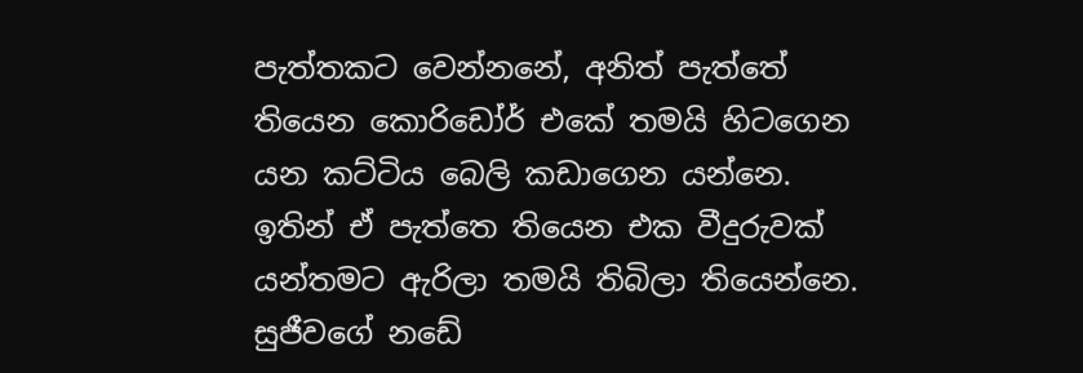පැත්තකට වෙන්නනේ, අනිත් පැත්තේ තියෙන කොරිඩෝර් එකේ තමයි හිටගෙන යන කට්ටිය බෙලි කඩාගෙන යන්නෙ. ඉතින් ඒ පැත්තෙ තියෙන එක වීදුරුවක් යන්තමට ඇරිලා තමයි තිබිලා තියෙන්නෙ. සුජීවගේ නඩේ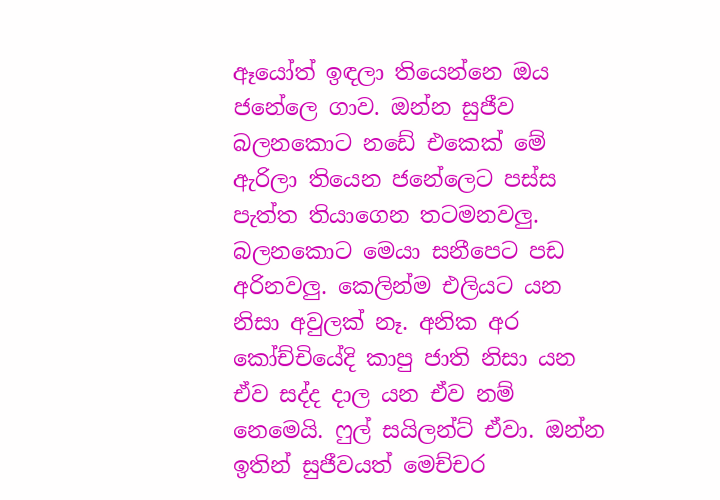ඈයෝත් ඉඳලා තියෙන්නෙ ඔය ජනේලෙ ගාව. ඔන්න සුජීව බලනකොට නඩේ එකෙක් මේ ඇරිලා තියෙන ජනේලෙට පස්ස පැත්ත තියාගෙන තටමනවලු. බලනකොට මෙයා සනීපෙට පඩ අරිනවලු. කෙලින්ම එලියට යන නිසා අවුලක් නෑ. අනික අර කෝච්චියේදි කාපු ජාති නිසා යන ඒව සද්ද දාල යන ඒව නම් නෙමෙයි. ෆුල් සයිලන්ට් ඒවා. ඔන්න ඉතින් සුජීවයත් මෙච්චර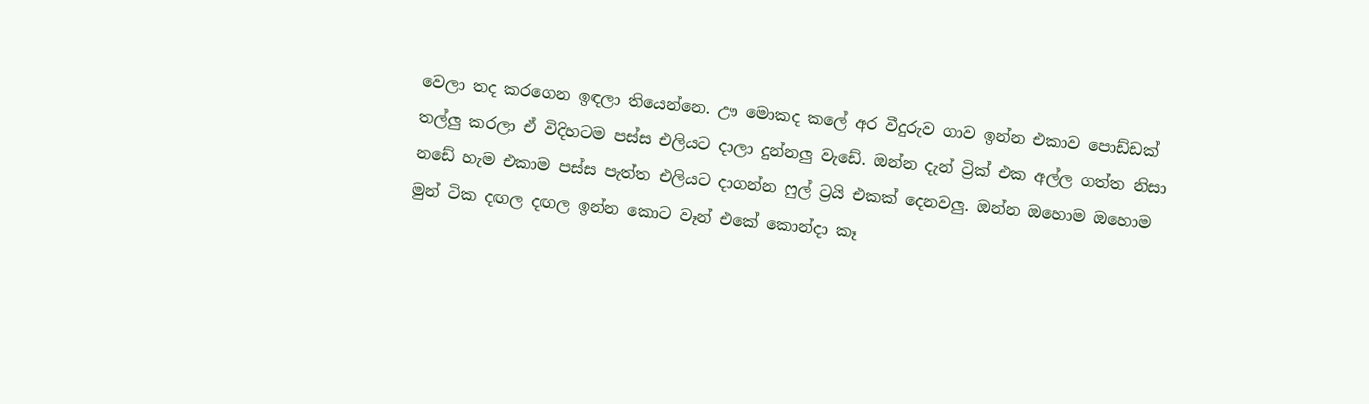වෙලා තද කරගෙන ඉඳලා තියෙන්නෙ. ඌ මොකද කලේ අර වීදුරුව ගාව ඉන්න එකාව පොඩ්ඩක් තල්ලු කරලා ඒ විදිහටම පස්ස එලියට දාලා දුන්නලු වැඩේ. ඔන්න දැන් ට්‍රික් එක අල්ල ගත්ත නිසා නඩේ හැම එකාම පස්ස පැත්ත එලියට දාගන්න ෆුල් ට්‍රයි එකක් දෙනවලු. ඔන්න ඔහොම ඔහොම මුන් ටික දඟල දඟල ඉන්න කොට වෑන් එකේ කොන්දා කෑ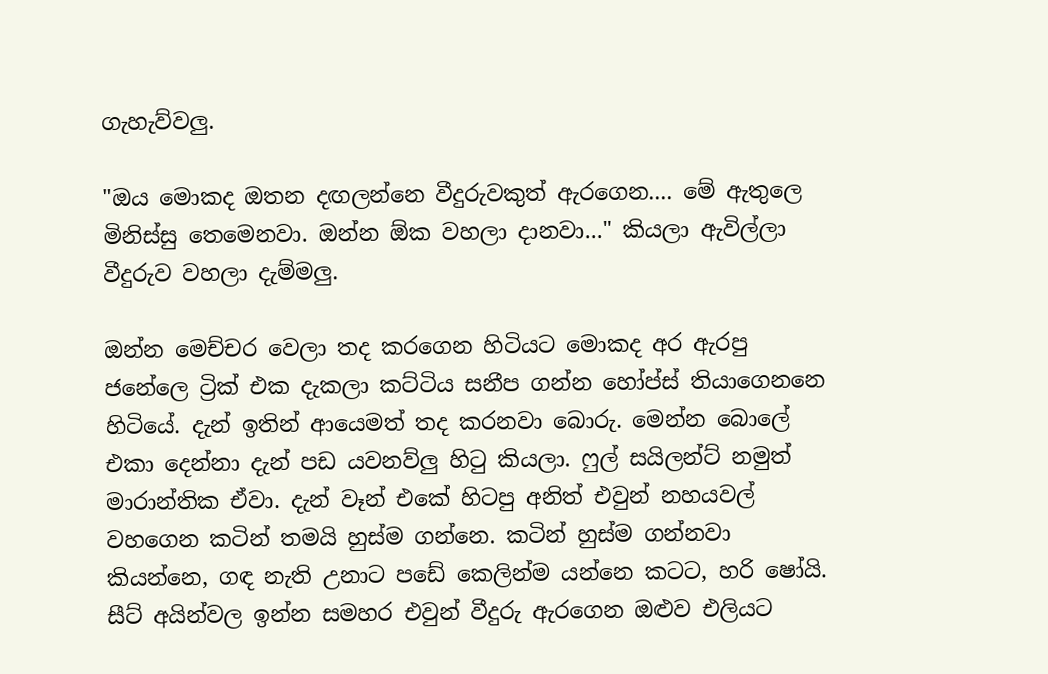ගැහැව්වලු.

"ඔය මොකද ඔතන දඟලන්නෙ වීදුරුවකුත් ඇරගෙන.... මේ ඇතුලෙ මිනිස්සු තෙමෙනවා. ඔන්න ඕක වහලා දානවා..." කියලා ඇවිල්ලා වීදුරුව වහලා දැම්මලු.

ඔන්න මෙච්චර වෙලා තද කරගෙන හිටියට මොකද අර ඇරපු ජනේලෙ ට්‍රික් එක දැකලා කට්ටිය සනීප ගන්න හෝප්ස් තියාගෙනනෙ හිටියේ. දැන් ඉතින් ආයෙමත් තද කරනවා බොරු. මෙන්න බොලේ එකා දෙන්නා දැන් පඩ යවනව්ලු හිටු කියලා. ෆුල් සයිලන්ට් නමුත් මාරාන්තික ඒවා. දැන් වෑන් එකේ හිටපු අනිත් එවුන් නහයවල් වහගෙන කටින් තමයි හුස්ම ගන්නෙ. කටින් හුස්ම ගන්නවා කියන්නෙ, ගඳ නැති උනාට පඩේ කෙලින්ම යන්නෙ කටට, හරි ෂෝයි. සීට් අයින්වල ඉන්න සමහර එවුන් වීදුරු ඇරගෙන ඔළුව එලියට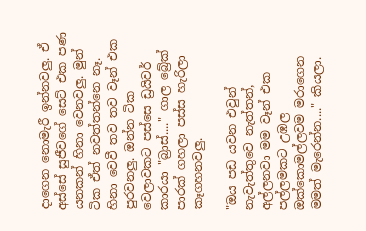දාගෙන නොමැරී ඉන්නවලු. ඒ අස්සේ සුජීවගේ සෙට් එක පණ යනකන් හිනා වෙනවලු. මුන් ටික ඒත් නවත්තන්නෙ නෑ. හිනා වෙවී තව තව වෑන් එක පුරවනලු. ඔන්න ටික වෙලාවකට පස්සෙ ඩ්‍රයිවර් කාරයා "බ්‍රාස්...." ගාල බ්‍රේක් පාරක් ගහලා පස්ස හැරිලා කෑගහනවලු.

"ඔය පඩ යවන එවුන් නැවැත්තුවෙ නැත්තන්, අල්ලනවා මම වෑන් එක පල්ලමකට උඹල ඔක්කොමල්ලවම මරාගෙන මමත් මැරෙන්න...." කියලා.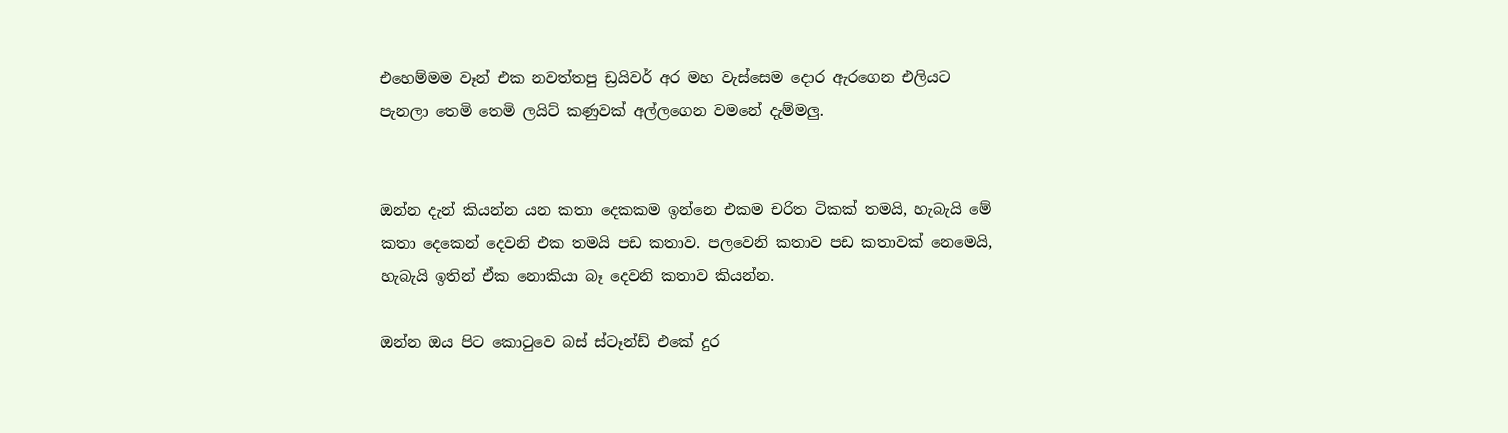එහෙම්මම වෑන් එක නවත්තපු ඩ්‍රයිවර් අර මහ වැස්සෙම දොර ඇරගෙන එලියට පැනලා තෙමි තෙමි ලයිට් කණුවක් අල්ලගෙන වමනේ දැම්මලු.


ඔන්න දැන් කියන්න යන කතා දෙකකම ඉන්නෙ එකම චරිත ටිකක් තමයි, හැබැයි මේ කතා දෙකෙන් දෙවනි එක තමයි පඩ කතාව. පලවෙනි කතාව පඩ කතාවක් නෙමෙයි, හැබැයි ඉතින් ඒක නොකියා බෑ දෙවනි කතාව කියන්න.

ඔන්න ඔය පිට කොටුවෙ බස් ස්ටෑන්ඩ් එකේ දුර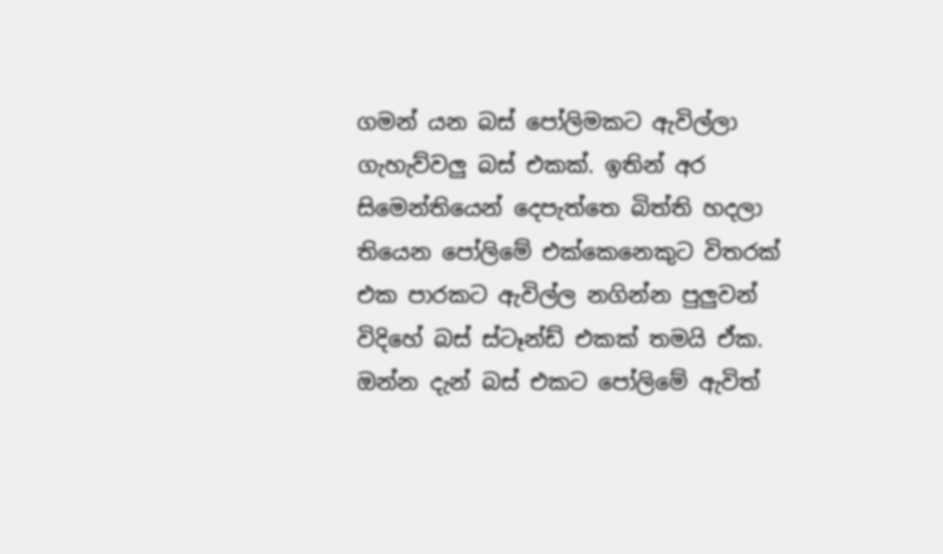ගමන් යන බස් පෝලිමකට ඇවිල්ලා ගැහැව්වලු බස් එකක්. ඉතින් අර සිමෙන්තියෙන් දෙපැත්තෙ බිත්ති හදලා තියෙන පෝලිමේ එක්කෙනෙකුට විතරක් එක පාරකට ඇවිල්ල නගින්න පුලුවන් විදිහේ බස් ස්ටෑන්ඩ් එකක් තමයි ඒක. ඔන්න දැන් බස් එකට පෝලිමේ ඇවිත්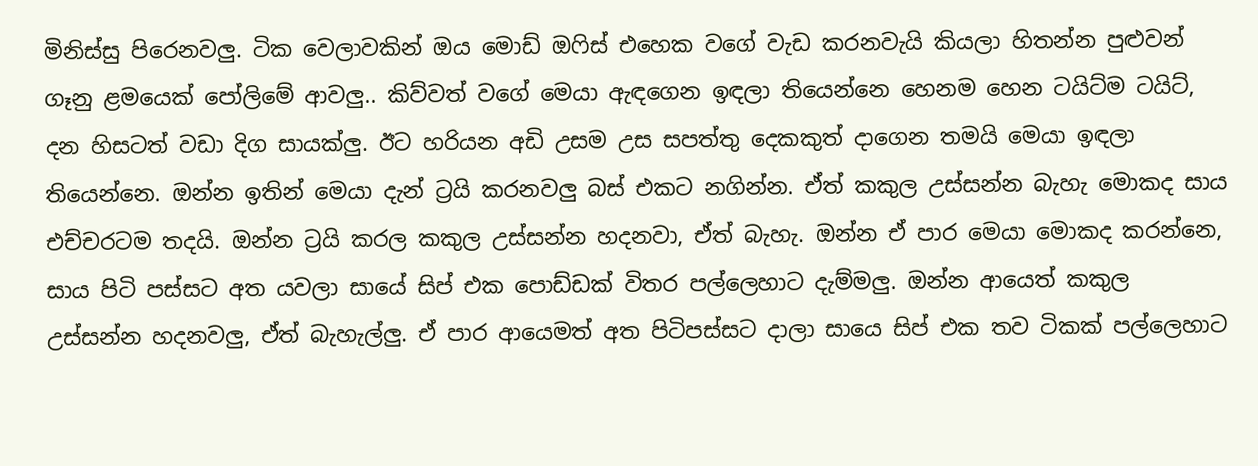මිනිස්සු පිරෙනවලු. ටික වෙලාවකින් ඔය මොඩ් ඔෆිස් එහෙක වගේ වැඩ කරනවැයි කියලා හිතන්න පුළුවන් ගෑනු ළමයෙක් පෝලිමේ ආවලු.. කිව්වත් වගේ මෙයා ඇඳගෙන ඉඳලා තියෙන්නෙ හෙනම හෙන ටයිට්ම ටයිට්, දන හිසටත් වඩා දිග සායක්ලු. ඊට හරියන අඩි උසම උස සපත්තු දෙකකුත් දාගෙන තමයි මෙයා ඉඳලා තියෙන්නෙ. ඔන්න ඉතින් මෙයා දැන් ට්‍රයි කරනවලු බස් එකට නගින්න. ඒත් කකුල උස්සන්න බැහැ මොකද සාය එච්චරටම තදයි. ඔන්න ට්‍රයි කරල කකුල උස්සන්න හදනවා, ඒත් බැහැ. ඔන්න ඒ පාර මෙයා මොකද කරන්නෙ, සාය පිටි පස්සට අත යවලා සායේ සිප් එක පොඩ්ඩක් විතර පල්ලෙහාට දැම්මලු. ඔන්න ආයෙත් කකුල උස්සන්න හදනවලු, ඒත් බැහැල්ලු. ඒ පාර ආයෙමත් අත පිටිපස්සට දාලා සායෙ සිප් එක තව ටිකක් පල්ලෙහාට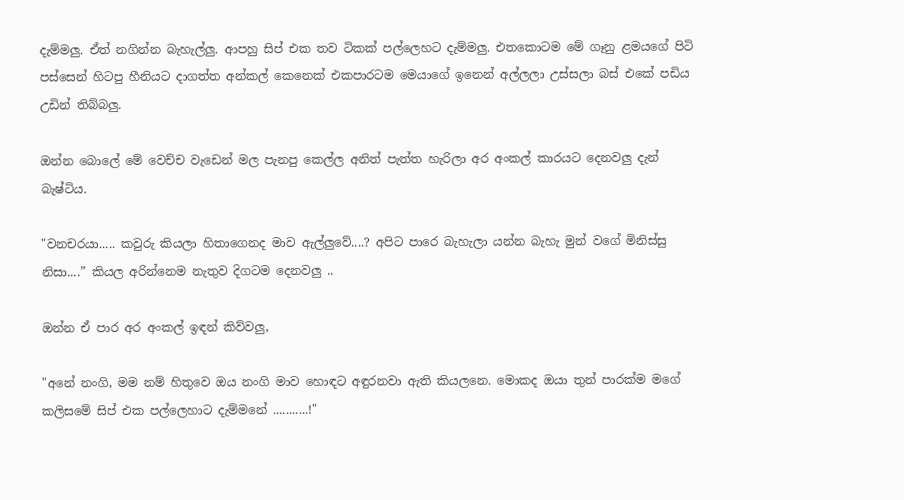දැම්මලු. ඒත් නගින්න බැහැල්ලු. ආපහු සිප් එක තව ටිකක් පල්ලෙහට දැම්මලු. එතකොටම මේ ගෑනු ළමයගේ පිටි පස්සෙන් හිටපු හීනියට දාගත්ත අන්කල් කෙනෙක් එකපාරටම මෙයාගේ ඉනෙන් අල්ලලා උස්සලා බස් එකේ පඩිය උඩින් තිබ්බලු.

ඔන්න බොලේ මේ වෙච්ච වැඩෙන් මල පැනපු කෙල්ල අනිත් පැත්ත හැරිලා අර අංකල් කාරයට දෙනවලු දැන් බැෂ්ටිය.

"වනචරයා..... කවුරු කියලා හිතාගෙනද මාව ඇල්ලුවේ....? අපිට පාරෙ බැහැලා යන්න බැහැ මුන් වගේ මිනිස්සු නිසා....” කියල අරින්නෙම නැතුව දිගටම දෙනවලු ..

ඔන්න ඒ පාර අර අංකල් ඉඳන් කිව්වලු,

"අනේ නංගි, මම නම් හිතුවෙ ඔය නංගි මාව හොඳට අඳුරනවා ඇති කියලනෙ. මොකද ඔයා තුන් පාරක්ම මගේ කලිසමේ සිප් එක පල්ලෙහාට දැම්මනේ ...........!"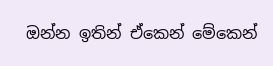ඔන්න ඉතින් ඒකෙන් මේකෙන්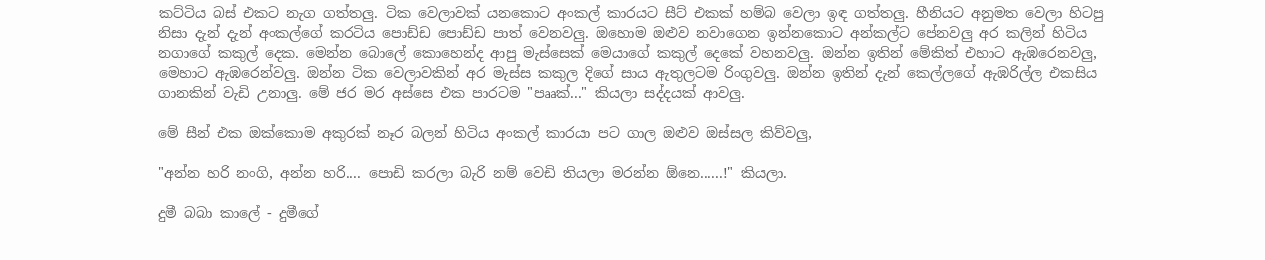කට්ටිය බස් එකට නැග ගත්තලු. ටික වෙලාවක් යනකොට අංකල් කාරයට සීට් එකක් හම්බ වෙලා ඉඳ ගත්තලු. හීනියට අනුමත වෙලා හිටපු නිසා දැන් දැන් අංකල්ගේ කරටිය පොඩ්ඩ පොඩ්ඩ පාත් වෙනවලු. ඔහොම ඔළුව නවාගෙන ඉන්නකොට අන්කල්ට පේනවලු අර කලින් හිටිය නගාගේ කකුල් දෙක. මෙන්න බොලේ කොහෙන්ද ආපු මැස්සෙක් මෙයාගේ කකුල් දෙකේ වහනවලු. ඔන්න ඉතින් මේකිත් එහාට ඇඹරෙනවලු, මෙහාට ඇඹරෙන්වලු. ඔන්න ටික වෙලාවකින් අර මැස්ස කකුල දිගේ සාය ඇතුලටම රිංගුවලු. ඔන්න ඉතින් දැන් කෙල්ලගේ ඇඹරිල්ල එකසිය ගානකින් වැඩි උනාලු. මේ ජර මර අස්සෙ එක පාරටම "පෲක්..." කියලා සද්දයක් ආවලු.

මේ සීන් එක ඔක්කොම අකුරක් නෑර බලන් හිටිය අංකල් කාරයා පට ගාල ඔළුව ඔස්සල කිව්වලු,

"අන්න හරි නංගි, අන්න හරි.... පොඩි කරලා බැරි නම් වෙඩි තියලා මරන්න ඕනෙ......!" කියලා.

දුමී බබා කාලේ - දුමීගේ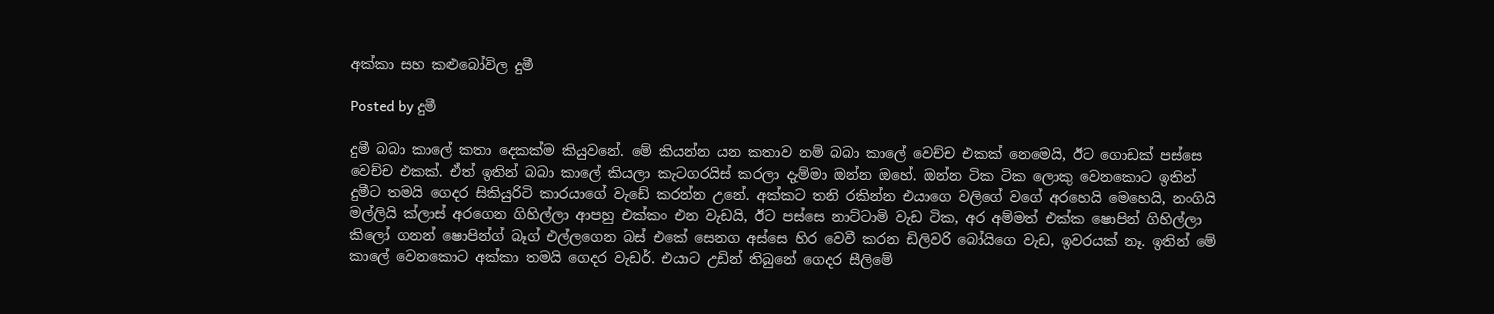අක්කා සහ කළුබෝවිල දුමී

Posted by දුමී

දුමී බබා කාලේ කතා දෙකක්ම කියුවනේ. මේ කියන්න යන කතාව නම් බබා කාලේ වෙච්ච එකක් නෙමෙයි, ඊට ගොඩක් පස්සෙ වෙච්ච එකක්. ඒත් ඉතින් බබා කාලේ කියලා කැටගරයිස් කරලා දැම්මා ඔන්න ඔහේ. ඔන්න ටික ටික ලොකු වෙනකොට ඉතින් දුමීට තමයි ගෙදර සිකියුරිටි කාරයාගේ වැඩේ කරන්න උනේ. අක්කට තනි රකින්න එයාගෙ වලිගේ වගේ අරහෙයි මෙහෙයි, නංගියි මල්ලියි ක්ලාස් අරගෙන ගිහිල්ලා ආපහු එක්කං එන වැඩයි, ඊට පස්සෙ නාට්ටාමි වැඩ ටික, අර අම්මත් එක්ක ෂොපින් ගිහිල්ලා කිලෝ ගනන් ෂොපින්ග් බෑග් එල්ලගෙන බස් එකේ සෙනග අස්සෙ හිර වෙවී කරන ඩිලිවරි බෝයිගෙ වැඩ, ඉවරයක් නෑ. ඉතින් මේ කාලේ වෙනකොට අක්කා තමයි ගෙදර වැඩර්. එයාට උඩින් තිබුනේ ගෙදර සීලිමේ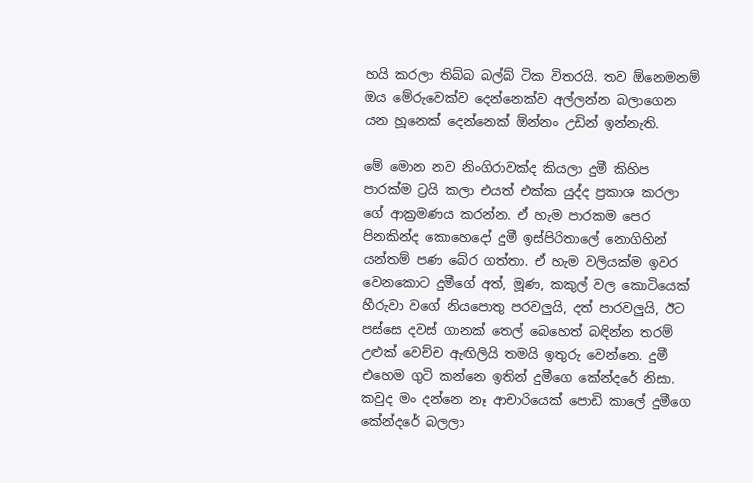හයි කරලා තිබ්බ බල්බ් ටික විතරයි. තව ඕනෙමනම් ඔය මේරුවෙක්ව දෙන්නෙක්ව අල්ලන්න බලාගෙන යන හූනෙක් දෙන්නෙක් ඕන්නං උඩින් ඉන්නැති.

මේ මොන නව නිංගිරාවක්ද කියලා දුමී කිහිප පාරක්ම ට්‍රයි කලා එයත් එක්ක යුද්ද ප්‍රකාශ කරලා ගේ ආක්‍රමණය කරන්න. ඒ හැම පාරකම පෙර පිනකින්ද කොහෙදෝ දුමී ඉස්පිරිතාලේ නොගිහින් යන්තම් පණ බේර ගත්තා. ඒ හැම වලියක්ම ඉවර වෙනකොට දුමීගේ අත්, මූණ, කකුල් වල කොටියෙක් හීරුවා වගේ නියපොතු පරවලුයි, දත් පාරවලුයි, ඊට පස්සෙ දවස් ගානක් තෙල් බෙහෙත් බඳින්න තරම් උළුක් වෙච්ච ඇඟිලියි තමයි ඉතුරු වෙන්නෙ. දුමී එහෙම ගුටි කන්නෙ ඉතින් දුමීගෙ කේන්දරේ නිසා. කවුද මං දන්නෙ නෑ ආචාරියෙක් පොඩි කාලේ දුමීගෙ කේන්දරේ බලලා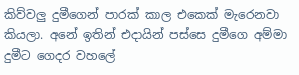කිව්වලු දුමීගෙන් පාරක් කාල එකෙක් මැරෙනවා කියලා. අනේ ඉතින් එදායින් පස්සෙ දුමීගෙ අම්මා දුමීට ගෙදර වහලේ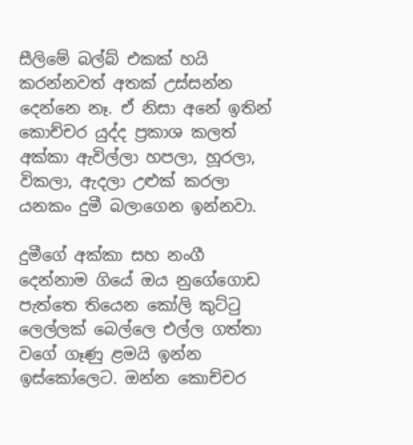සීලිමේ බල්බ් එකක් හයි කරන්නවත් අතක් උස්සන්න දෙන්නෙ නෑ. ඒ නිසා අනේ ඉතින් කොච්චර යුද්ද ප්‍රකාශ කලත් අක්කා ඇවිල්ලා හපලා, හූරලා, විකලා, ඇදලා උළුක් කරලා යනකං දුමී බලාගෙන ඉන්නවා.

දුමීගේ අක්කා සහ නංගී දෙන්නාම ගියේ ඔය නුගේගොඩ පැත්තෙ තියෙන කෝලි කුට්ටු ලෙල්ලක් බෙල්ලෙ එල්ල ගත්තා වගේ ගෑණු ළමයි ඉන්න ඉස්කෝලෙට. ඔන්න කොච්චර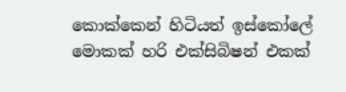කොක්කෙන් හිටියත් ඉස්කෝලේ මොකක් හරි එක්සිබිෂන් එකක්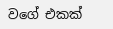වගේ එකක්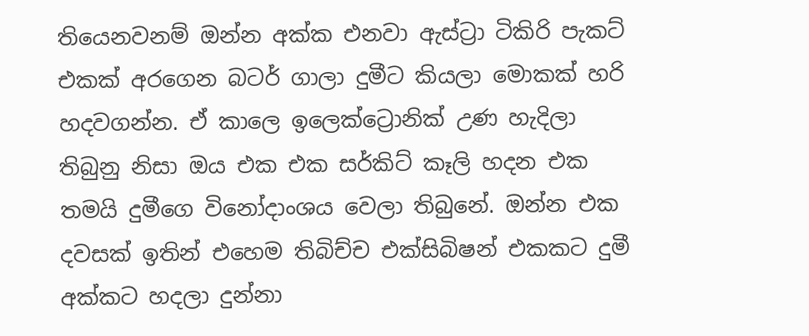තියෙනවනම් ඔන්න අක්ක එනවා ඇස්ට්‍රා ටිකිරි පැකට් එකක් අරගෙන බටර් ගාලා දුමීට කියලා මොකක් හරි හදවගන්න. ඒ කාලෙ ඉලෙක්ට්‍රොනික් උණ හැදිලා තිබුනු නිසා ඔය එක එක සර්කිට් කෑලි හදන එක තමයි දුමීගෙ විනෝදාංශය වෙලා තිබුනේ. ඔන්න එක දවසක් ඉතින් එහෙම තිබිච්ච එක්සිබිෂන් එකකට දුමී අක්කට හදලා දුන්නා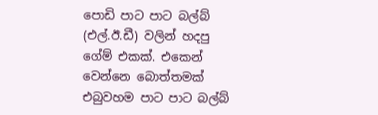පොඩි පාට පාට බල්බ් (එල්.ඊ.ඩී) වලින් හදපු ගේම් එකක්. එකෙන් වෙන්නෙ බොත්තමක් එබුවහම පාට පාට බල්බ්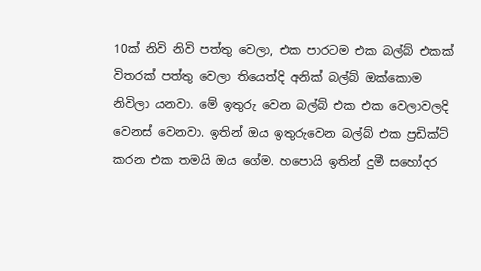10ක් නිවි නිවි පත්තු වෙලා, එක පාරටම එක බල්බ් එකක් විතරක් පත්තු වෙලා තියෙත්දි අනික් බල්බ් ඔක්කොම නිවිලා යනවා. මේ ඉතුරු වෙන බල්බ් එක එක වෙලාවලදි වෙනස් වෙනවා. ඉතින් ඔය ඉතුරුවෙන බල්බ් එක ප්‍රඩික්ට් කරන එක තමයි ඔය ගේම. හපොයි ඉතින් දුමී සහෝදර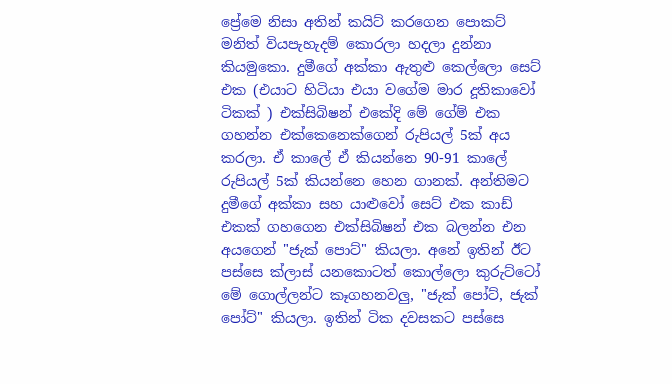ප්‍රේමෙ නිසා අතින් කයිට් කරගෙන පොකට් මනිත් වියපැහැදම් කොරලා හදලා දුන්නා කියමුකො. දුමීගේ අක්කා ඇතුළු කෙල්ලො සෙට් එක (එයාට හිටියා එයා වගේම මාර දූතිකාවෝ ටිකක් ) එක්සිබිෂන් එකේදි මේ ගේම් එක ගහන්න එක්කෙනෙක්ගෙන් රුපියල් 5ක් අය කරලා. ඒ කාලේ ඒ කියන්නෙ 90-91 කාලේ රුපියල් 5ක් කියන්නෙ හෙන ගානක්. අන්තිමට දුමීගේ අක්කා සහ යාළුවෝ සෙට් එක කාඩ් එකක් ගහගෙන එක්සිබිෂන් එක බලන්න එන අයගෙන් "ජැක් පොට්" කියලා. අනේ ඉතින් ඊට පස්සෙ ක්ලාස් යනකොටත් කොල්ලො කුරුට්ටෝ මේ ගොල්ලන්ට කෑගහනවලු, "ජැක් පෝට්, ජැක් පෝට්" කියලා. ඉතින් ටික දවසකට පස්සෙ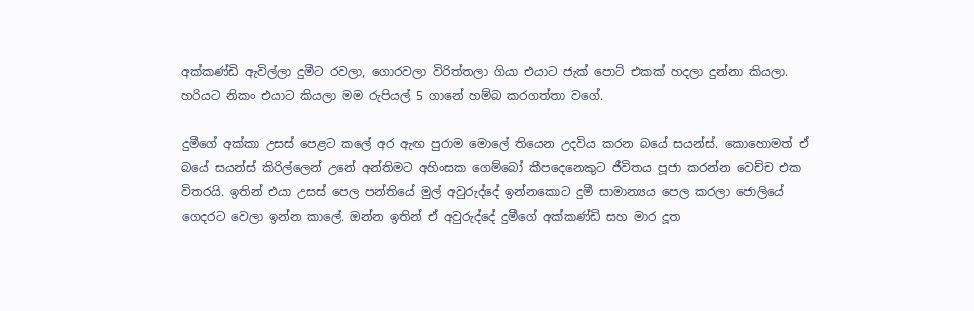අක්කණ්ඩි ඇවිල්ලා දුමීට රවලා, ගොරවලා විරිත්තලා ගියා එයාට ජැක් පොට් එකක් හදලා දුන්නා කියලා. හරියට නිකං එයාට කියලා මම රුපියල් 5 ගානේ හම්බ කරගත්තා වගේ.

දුමීගේ අක්කා උසස් පෙළට කලේ අර ඇඟ පුරාම මොලේ තියෙන උදවිය කරන බයේ සයන්ස්. කොහොමත් ඒ බයේ සයන්ස් කිරිල්ලෙන් උනේ අන්තිමට අහිංසක ගෙම්බෝ කීපදෙනෙකුට ජීවිතය පූජා කරන්න වෙච්ච එක විතරයි. ඉතින් එයා උසස් පෙල පන්තියේ මුල් අවුරුද්දේ ඉන්නකොට දුමී සාමාන්‍යය පෙල කරලා ජොලියේ ගෙදරට වෙලා ඉන්න කාලේ. ඔන්න ඉතින් ඒ අවුරුද්දේ දුමීගේ අක්කණ්ඩි සහ මාර දූත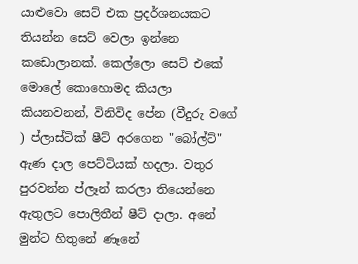යාළුවො සෙට් එක ප්‍රදර්ශනයකට තියන්න සෙට් වෙලා ඉන්නෙ කඩොලානක්. කෙල්ලො සෙට් එකේ මොලේ කොහොමද කියලා කියනවනන්, විනිවිද පේන (වීදුරු වගේ ) ප්ලාස්ටික් ෂීට් අරගෙන "බෝල්ට්" ඇණ දාල පෙට්ටියක් හදලා. වතුර පුරවන්න ප්ලෑන් කරලා තියෙන්නෙ ඇතුලට පොලිතීන් ෂීට් දාලා. අනේ මුන්ට හිතුනේ ණෑනේ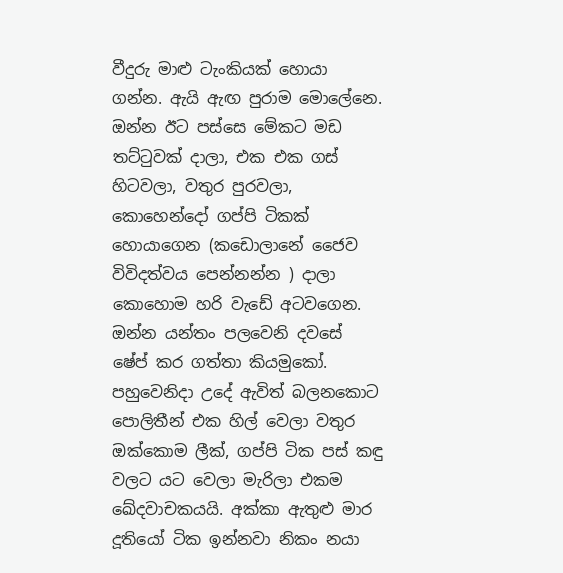වීදුරු මාළු ටැංකියක් හොයා ගන්න. ඇයි ඇඟ පුරාම මොලේනෙ. ඔන්න ඊට පස්සෙ මේකට මඩ තට්ටුවක් දාලා, එක එක ගස් හිටවලා, වතුර පුරවලා, කොහෙන්දෝ ගප්පි ටිකක් හොයාගෙන (කඩොලානේ ජෛව විවිදත්වය පෙන්නන්න ) දාලා කොහොම හරි වැඩේ අටවගෙන. ඔන්න යන්තං පලවෙනි දවසේ ෂේප් කර ගත්තා කියමුකෝ. පහුවෙනිදා උදේ ඇවිත් බලනකොට පොලිතීන් එක හිල් වෙලා වතුර ඔක්කොම ලීක්, ගප්පි ටික පස් කඳු වලට යට වෙලා මැරිලා එකම ඛේදවාචකයයි. අක්කා ඇතුළු මාර දූතියෝ ටික ඉන්නවා නිකං නයා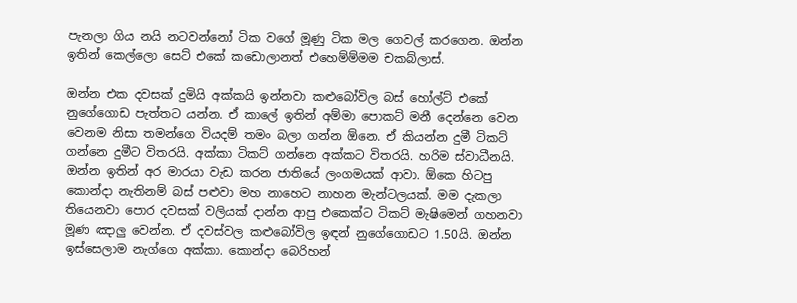පැනලා ගිය නයි නටවන්නෝ ටික වගේ මූණු ටික මල ගෙවල් කරගෙන. ඔන්න ඉතින් කෙල්ලො සෙට් එකේ කඩොලානත් එහෙම්ම්මම චකබ්ලාස්.

ඔන්න එක දවසක් දුමියි අක්කයි ඉන්නවා කළුබෝවිල බස් හෝල්ට් එකේ නුගේගොඩ පැත්තට යන්න. ඒ කාලේ ඉතින් අම්මා පොකට් මනී දෙන්නෙ වෙන වෙනම නිසා තමන්ගෙ වියදම් තමං බලා ගන්න ඕනෙ. ඒ කියන්න දුමී ටිකට් ගන්නෙ දුමීට විතරයි. අක්කා ටිකට් ගන්නෙ අක්කට විතරයි. හරිම ස්වාධීනයි. ඔන්න ඉතින් අර මාරයා වැඩ කරන ජාතියේ ලංගමයක් ආවා. ඕකෙ හිටපු කොන්දා නැතිනම් බස් පළුවා මහ නාහෙට නාහන මැන්ටලයක්. මම දැකලා තියෙනවා පොර දවසක් වලියක් දාන්න ආපු එකෙක්ට ටිකට් මැෂිමෙන් ගහනවා මූණ ඤාලු වෙන්න. ඒ දවස්වල කළුබෝවිල ඉඳන් නුගේගොඩට 1.50යි. ඔන්න ඉස්සෙලාම නැග්ගෙ අක්කා. කොන්දා බෙරිහන්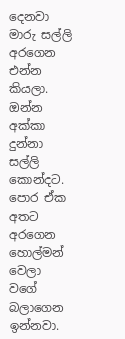දෙනවා මාරු සල්ලි අරගෙන එන්න කියලා. ඔන්න අක්කා දුන්නා සල්ලි කොන්දට. පොර ඒක අතට අරගෙන හොල්මන් වෙලා වගේ බලාගෙන ඉන්නවා.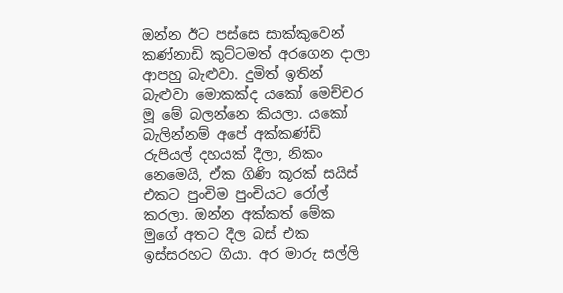ඔන්න ඊට පස්සෙ සාක්කුවෙන් කණ්නාඩි කුට්ටමත් අරගෙන දාලා ආපහු බැළුවා. දුමිත් ඉතින් බැළුවා මොකක්ද යකෝ මෙච්චර මූ මේ බලන්නෙ කියලා. යකෝ බැලින්නම් අපේ අක්කණ්ඩි රුපියල් දහයක් දීලා, නිකං නෙමෙයි, ඒක ගිණි කූරක් සයිස් එකට පුංචිම පුංචියට රෝල් කරලා. ඔන්න අක්කත් මේක මුගේ අතට දීල බස් එක ඉස්සරහට ගියා. අර මාරු සල්ලි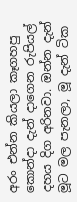අරං එන්න කියලා කෑගහපු කොන්දා දැන් දාගෙන රුපියල් දහය දිග අරිනවා. ඔන්න දැන් මූට මල පැනලා, මූ දැන් ටික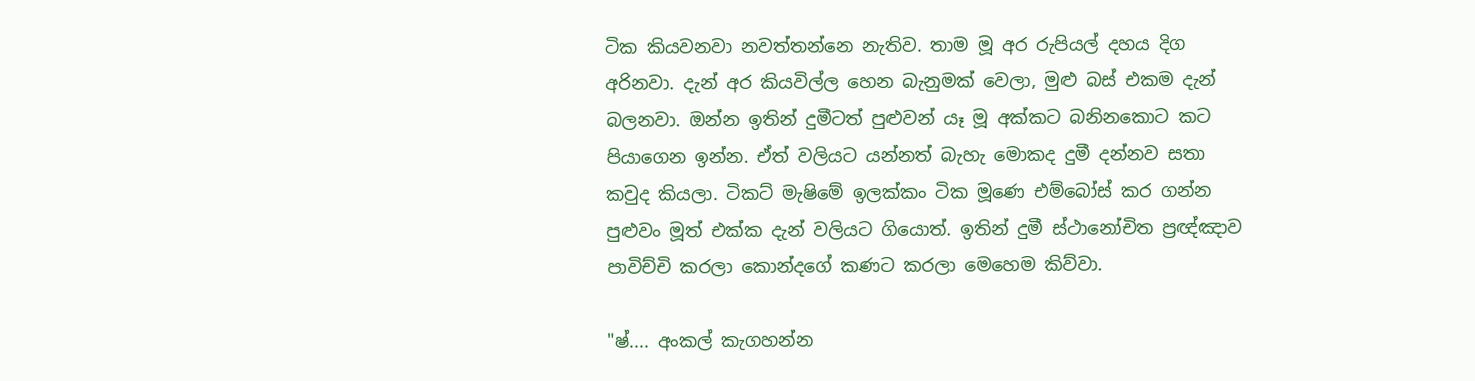ටික කියවනවා නවත්තන්නෙ නැතිව. තාම මූ අර රුපියල් දහය දිග අරිනවා. දැන් අර කියවිල්ල හෙන බැනුමක් වෙලා, මුළු බස් එකම දැන් බලනවා. ඔන්න ඉතින් දුමීටත් පුළුවන් යෑ මූ අක්කට බනිනකොට කට පියාගෙන ඉන්න. ඒත් වලියට යන්නත් බැහැ මොකද දුමී දන්නව සතා කවුද කියලා. ටිකට් මැෂිමේ ඉලක්කං ටික මූණෙ එම්බෝස් කර ගන්න පුළුවං මූත් එක්ක දැන් වලියට ගියොත්. ඉතින් දුමී ස්ථානෝචිත ප්‍රඥ්ඤාව පාවිච්චි කරලා කොන්දගේ කණට කරලා මෙහෙම කිව්වා.

"ෂ්.... අංකල් කැගහන්න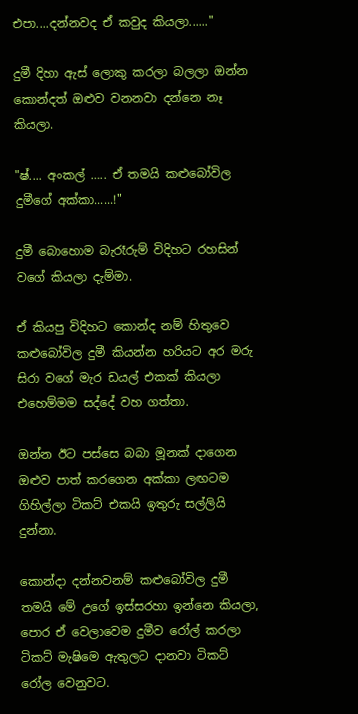එපා....දන්නවද ඒ කවුද කියලා......"

දුමී දිහා ඇස් ලොකු කරලා බලලා ඔන්න කොන්දත් ඔළුව වනනවා දන්නෙ නෑ කියලා.

"ෂ්.... අංකල් ….. ඒ තමයි කළුබෝවිල දුමීගේ අක්කා......!"

දුමී බොහොම බැරෑරුම් විදිහට රහසින් වගේ කියලා දැම්මා.

ඒ කියපු විදිහට කොන්ද නම් හිතුවෙ කළුබෝවිල දුමී කියන්න හරියට අර මරු සිරා වගේ මැර ඩයල් එකක් කියලා එහෙම්මම සද්දේ වහ ගත්තා.

ඔන්න ඊට පස්සෙ බබා මූනක් දාගෙන ඔළුව පාත් කරගෙන අක්කා ලඟටම ගිහිල්ලා ටිකට් එකයි ඉතුරු සල්ලියි දුන්නා.

කොන්දා දන්නවනම් කළුබෝවිල දුමී තමයි මේ උගේ ඉස්සරහා ඉන්නෙ කියලා, පොර ඒ වෙලාවෙම දුමීව රෝල් කරලා ටිකට් මැෂිමෙ ඇතුලට දානවා ටිකට් රෝල වෙනුවට.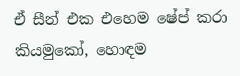ඒ සීන් එක එහෙම ෂේප් කරා කියමුකෝ, හොඳම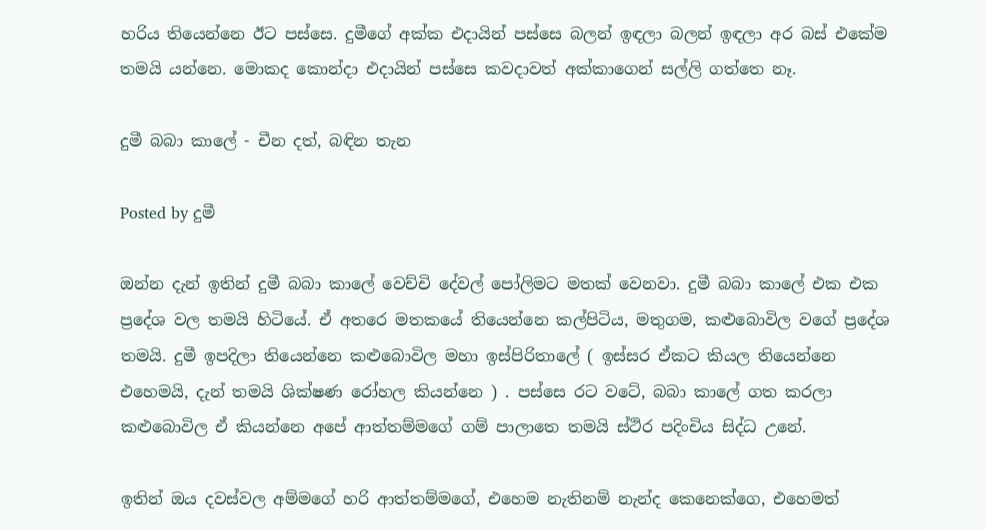හරිය තියෙන්නෙ ඊට පස්සෙ. දුමීගේ අක්ක එදායින් පස්සෙ බලන් ඉඳලා බලන් ඉඳලා අර බස් එකේම තමයි යන්නෙ. මොකද කොන්දා එදායින් පස්සෙ කවදාවත් අක්කාගෙන් සල්ලි ගත්තෙ නෑ.

දුමී බබා කාලේ - චීන දත්, බඳින තැන

Posted by දුමී

ඔන්න දැන් ඉතින් දුමී බබා කාලේ වෙච්චි දේවල් පෝලිමට මතක් වෙනවා. දුමී බබා කාලේ එක එක ප්‍රදේශ වල තමයි හිටියේ. ඒ අතරෙ මතකයේ තියෙන්නෙ කල්පිටිය, මතුගම, කළුබොවිල වගේ ප්‍රදේශ තමයි. දුමී ඉපදිලා තියෙන්නෙ කළුබොවිල මහා ඉස්පිරිතාලේ ( ඉස්සර ඒකට කියල තියෙන්නෙ එහෙමයි, දැන් තමයි ශික්ෂණ රෝහල කියන්නෙ ) . පස්සෙ රට වටේ, බබා කාලේ ගත කරලා කළුබොවිල ඒ කියන්නෙ අපේ ආත්තම්මගේ ගම් පාලාතෙ තමයි ස්ථිර පදිංචිය සිද්ධ උනේ.

ඉතින් ඔය දවස්වල අම්මගේ හරි ආත්තම්මගේ, එහෙම නැතිනම් නැන්ද කෙනෙක්ගෙ, එහෙමත්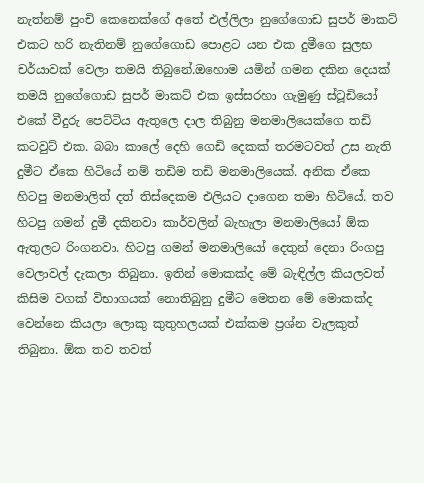නැත්නම් පුංචි කෙනෙක්ගේ අතේ එල්ලිලා නුගේගොඩ සුපර් මාකට් එකට හරි නැතිනම් නුගේගොඩ පොළට යන එක දුමීගෙ සුලභ චර්යාවක් වෙලා තමයි තිබුනේ.ඔහොම යමින් ගමන දකින දෙයක් තමයි නුගේගොඩ සුපර් මාකට් එක ඉස්සරහා ගැමුණු ස්ටූඩියෝ එකේ වීදුරු පෙට්ටිය ඇතුලෙ දාල තිබුනු මනමාලියෙක්ගෙ තඩි කටවුට් එක. බබා කාලේ දෙහි ගෙඩි දෙකක් තරමටවත් උස නැති දුමීට ඒකෙ හිටියේ නම් තඩිම තඩි මනමාලියෙක්. අනික ඒකෙ හිටපු මනමාලිත් දත් තිස්දෙකම එලියට දාගෙන තමා හිටියේ. තව හිටපු ගමන් දුමී දකිනවා කාර්වලින් බැහැලා මනමාලියෝ ඕක ඇතුලට රිංගනවා. හිටපු ගමන් මනමාලියෝ දෙතුන් දෙනා රිංගපු වෙලාවල් දැකලා තිබුනා. ඉතින් මොකක්ද මේ බැඳිල්ල කියලවත් කිසිම වගක් විභාගයක් නොතිබුනු දුමීට මෙතන මේ මොකක්ද වෙන්නෙ කියලා ලොකු කුතුහලයක් එක්කම ප්‍රශ්න වැලකුත් තිබුනා. ඕක තව තවත්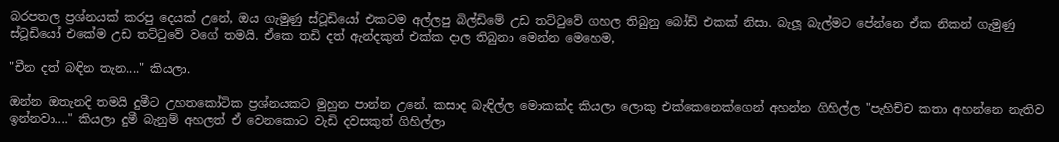බරපතල ප්‍රශ්නයක් කරපු දෙයක් උනේ, ඔය ගැමුණු ස්ටූඩියෝ එකටම අල්ලපු බිල්ඩිමේ උඩ තට්ටුවේ ගහල තිබුනු බෝඩ් එකක් නිසා. බැලූ බැල්මට පේන්නෙ ඒක නිකන් ගැමුණු ස්ටූඩියෝ එකේම උඩ තට්ටුවේ වගේ තමයි. ඒකෙ තඩි දත් ඇන්දකුත් එක්ක දාල තිබුනා මෙන්න මෙහෙම,

"චීන දත් බඳින තැන...." කියලා.

ඔන්න ඔතැනදි තමයි දුමීට උහතකෝටික ප්‍රශ්නයකට මුහුන පාන්න උනේ. කසාද බැඳිල්ල මොකක්ද කියලා ලොකු එක්කෙනෙක්ගෙන් අහන්න ගිහිල්ල "පැහිච්ච කතා අහන්නෙ නැතිව ඉන්නවා...." කියලා දුමී බැනුම් අහලත් ඒ වෙනකොට වැඩි දවසකුත් ගිහිල්ලා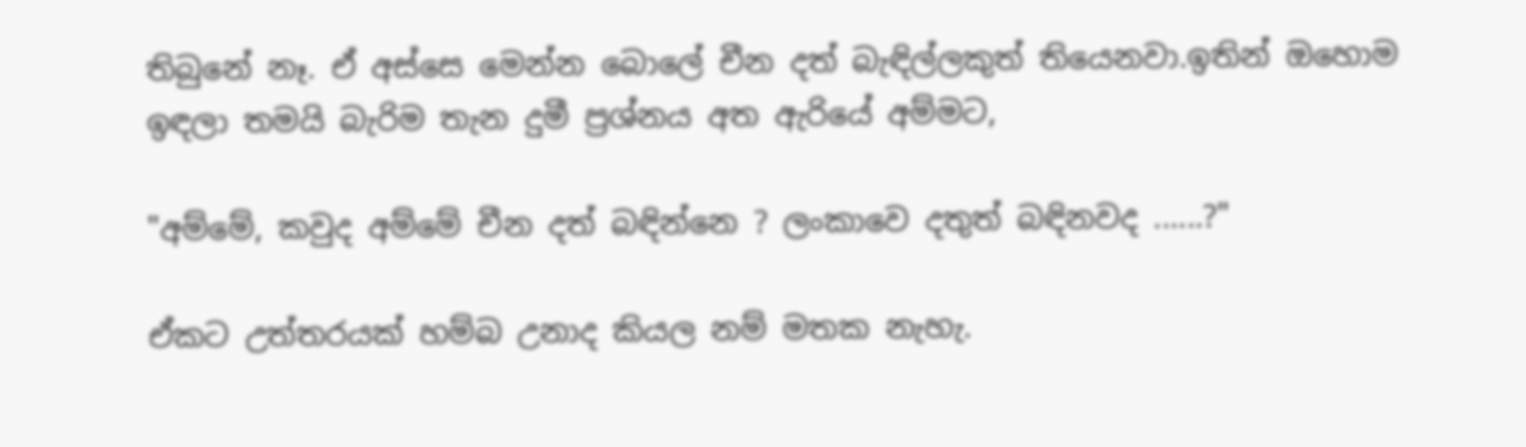තිබුනේ නෑ. ඒ අස්සෙ මෙන්න බොලේ චීන දත් බැඳිල්ලකුත් තියෙනවා.ඉතින් ඔහොම ඉඳලා තමයි බැරිම තැන දුමී ප්‍රශ්නය අත ඇරියේ අම්මට,

"අම්මේ, කවුද අම්මේ චීන දත් බඳින්නෙ ? ලංකාවෙ දතුත් බඳිනවද ......?"

ඒකට උත්තරයක් හම්බ උනාද කියල නම් මතක නැහැ.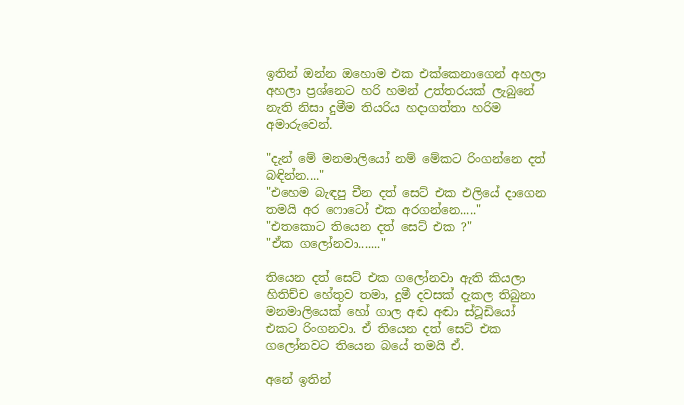ඉතින් ඔන්න ඔහොම එක එක්කෙනාගෙන් අහලා අහලා ප්‍රශ්නෙට හරි හමන් උත්තරයක් ලැබුනේ නැති නිසා දුමීම තියරිය හදාගත්තා හරිම අමාරුවෙන්.

"දැන් මේ මනමාලියෝ නම් මේකට රිංගන්නෙ දත් බඳින්න...."
"එහෙම බැඳපු චීන දත් සෙට් එක එලියේ දාගෙන තමයි අර ෆොටෝ එක අරගන්නෙ....."
"එතකොට තියෙන දත් සෙට් එක ?"
"ඒක ගලෝනවා......."

තියෙන දත් සෙට් එක ගලෝනවා ඇති කියලා හිතිච්ච හේතුව තමා, දුමී දවසක් දැකල තිබුනා මනමාලියෙක් හෝ ගාල අඬ අඬා ස්ටූඩියෝ එකට රිංගනවා. ඒ තියෙන දත් සෙට් එක ගලෝනවට තියෙන බයේ තමයි ඒ.

අනේ ඉතින්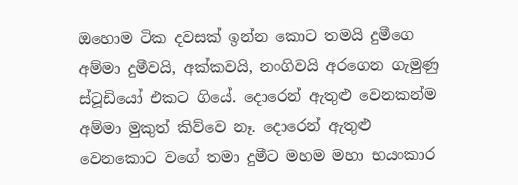ඔහොම ටික දවසක් ඉන්න කොට තමයි දුමීගෙ අම්මා දුමීවයි, අක්කවයි, නංගිවයි අරගෙන ගැමුණු ස්ටූඩියෝ එකට ගියේ. දොරෙන් ඇතුළු වෙනකන්ම අම්මා මුකුත් කිව්වෙ නෑ. දොරෙන් ඇතුළු වෙනකොට වගේ තමා දුමීට මහම මහා භයංකාර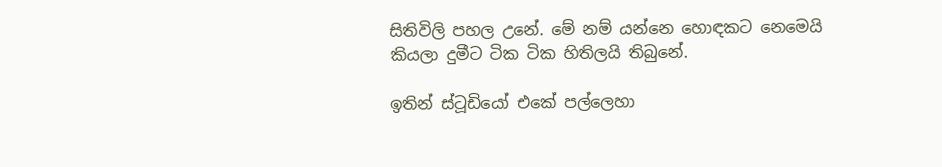සිතිවිලි පහල උනේ. මේ නම් යන්නෙ හොඳකට නෙමෙයි කියලා දුමීට ටික ටික හිතිලයි තිබුනේ.

ඉතින් ස්ටූඩියෝ එකේ පල්ලෙහා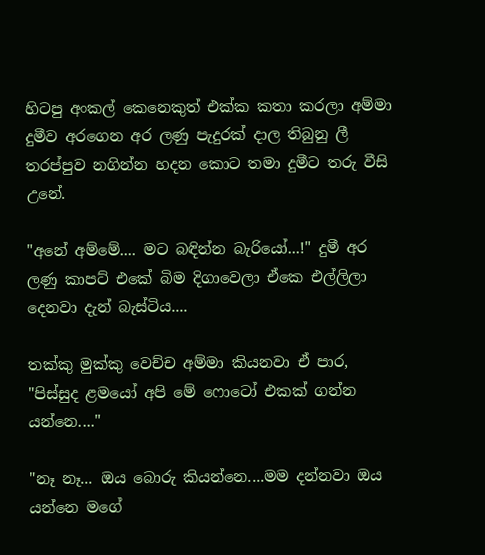හිටපු අංකල් කෙනෙකුත් එක්ක කතා කරලා අම්මා දුමීව අරගෙන අර ලණු පැදුරක් දාල තිබුනු ලී තරප්පුව නගින්න හදන කොට තමා දුමීට තරු වීසි උනේ.

"අනේ අම්මේ.... මට බඳින්න බැරියෝ...!" දුමී අර ලණු කාපට් එකේ බිම දිගාවෙලා ඒකෙ එල්ලිලා දෙනවා දැන් බැස්ටිය....

තක්කු මුක්කු වෙච්ච අම්මා කියනවා ඒ පාර, "පිස්සුද ළමයෝ අපි මේ ෆොටෝ එකක් ගන්න යන්නෙ...."

"නෑ නෑ... ඔය බොරු කියන්නෙ....මම දන්නවා ඔය යන්නෙ මගේ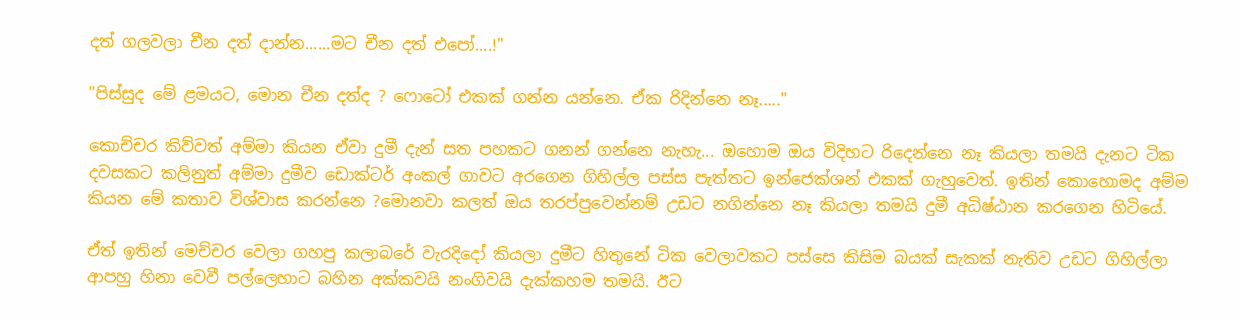දත් ගලවලා චීන දත් දාන්න......මට චීන දත් එපෝ....!"

"පිස්සුද මේ ළමයට, මොන චීන දත්ද ? ෆොටෝ එකක් ගන්න යන්නෙ. ඒක රිදින්නෙ නෑ....."

කොච්චර කිව්වත් අම්මා කියන ඒවා දුමී දැන් සත පහකට ගනන් ගන්නෙ නැහැ... ඔහොම ඔය විදිහට රිදෙන්නෙ නෑ කියලා තමයි දැනට ටික දවසකට කලිනුත් අම්මා දුමීව ඩොක්ටර් අංකල් ගාවට අරගෙන ගිහිල්ල පස්ස පැත්තට ඉන්ජෙක්ශන් එකක් ගැහුවෙත්. ඉතින් කොහොමද අම්ම කියන මේ කතාව විශ්වාස කරන්නෙ ?මොනවා කලත් ඔය තරප්පුවෙන්නම් උඩට නගින්නෙ නෑ කියලා තමයි දුමී අධිෂ්ඨාන කරගෙන හිටියේ.

ඒත් ඉතින් මෙච්චර වෙලා ගහපු කලාබරේ වැරදිදෝ කියලා දුමීට හිතුනේ ටික වෙලාවකට පස්සෙ කිසිම බයක් සැකක් නැතිව උඩට ගිහිල්ලා ආපහු හිනා වෙවී පල්ලෙහාට බහින අක්කවයි නංගිවයි දැක්කහම තමයි. ඊට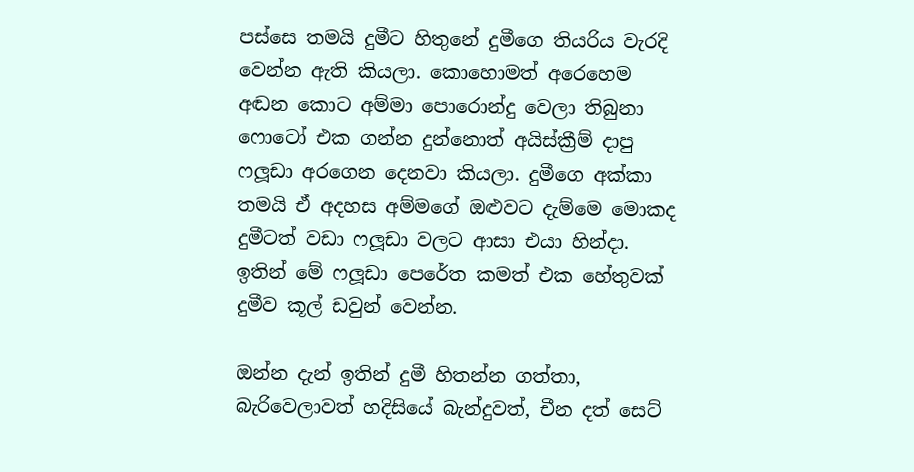පස්සෙ තමයි දුමීට හිතුනේ දුමීගෙ තියරිය වැරදි වෙන්න ඇති කියලා. කොහොමත් අරෙහෙම අඬන කොට අම්මා පොරොන්දු වෙලා තිබුනා ෆොටෝ එක ගන්න දුන්නොත් අයිස්ක්‍රීම් දාපු ෆලූඩා අරගෙන දෙනවා කියලා. දුමීගෙ අක්කා තමයි ඒ අදහස අම්මගේ ඔළුවට දැම්මෙ මොකද දුමීටත් වඩා ෆලූඩා වලට ආසා එයා හින්දා. ඉතින් මේ ෆලූඩා පෙරේත කමත් එක හේතුවක් දුමීව කූල් ඩවුන් වෙන්න.

ඔන්න දැන් ඉතින් දුමී හිතන්න ගත්තා, බැරිවෙලාවත් හදිසියේ බැන්දුවත්, චීන දත් සෙට්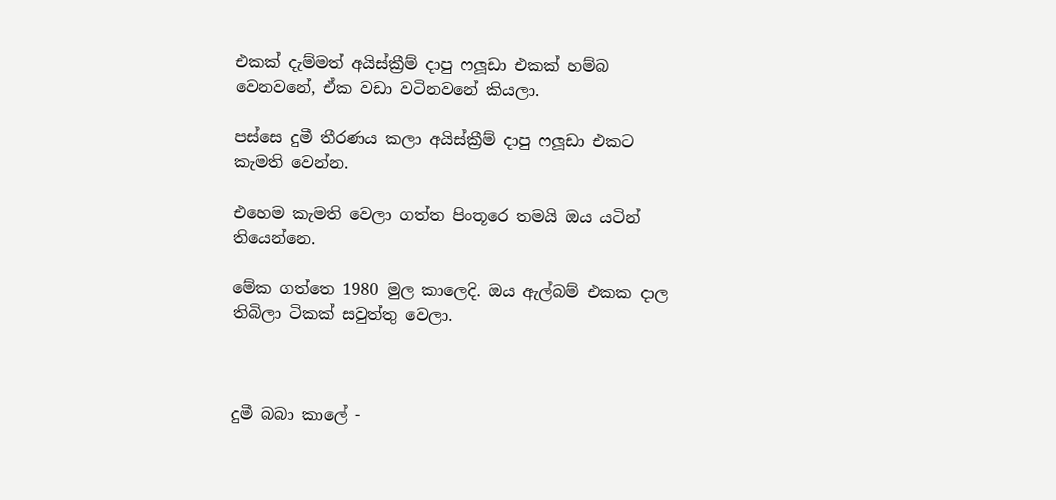එකක් දැම්මත් අයිස්ක්‍රීම් දාපු ෆලූඩා එකක් හම්බ වෙනවනේ, ඒක වඩා වටිනවනේ කියලා.

පස්සෙ දුමී තීරණය කලා අයිස්ක්‍රීම් දාපු ෆලූඩා එකට කැමති වෙන්න.

එහෙම කැමති වෙලා ගත්ත පිංතූරෙ තමයි ඔය යටින් තියෙන්නෙ.

මේක ගත්තෙ 1980 මුල කාලෙදි. ඔය ඇල්බම් එකක දාල තිබිලා ටිකක් සවුත්තු වෙලා.



දුමී බබා කාලේ -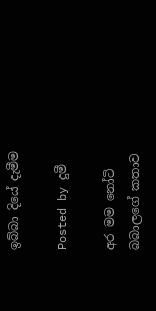ඉබ්බා දියේ දැමීම

Posted by දුමී

අර මම නෝටි බබාලගේ කතාව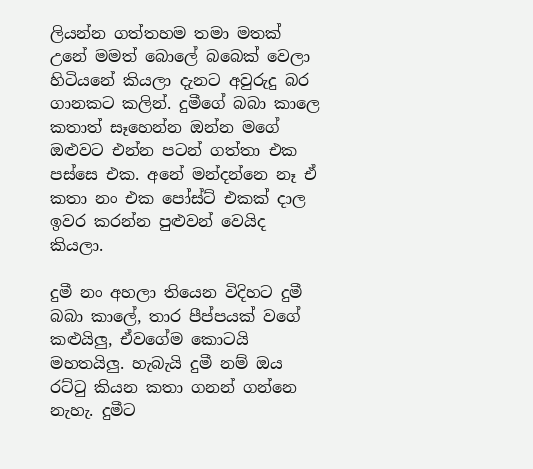ලියන්න ගත්තහම තමා මතක් උනේ මමත් බොලේ බබෙක් වෙලා හිටියනේ කියලා දැනට අවුරුදු බර ගානකට කලින්. දුමීගේ බබා කාලෙ කතාත් සෑහෙන්න ඔන්න මගේ ඔළුවට එන්න පටන් ගත්තා එක පස්සෙ එක. අනේ මන්දන්නෙ නෑ ඒ කතා නං එක පෝස්ට් එකක් දාල ඉවර කරන්න පුළුවන් වෙයිද කියලා.

දුමී නං අහලා තියෙන විදිහට දුමී බබා කාලේ, තාර පීප්පයක් වගේ කළුයිලු, ඒවගේම කොටයි මහතයිලු. හැබැයි දුමී නම් ඔය රට්ටු කියන කතා ගනන් ගන්නෙ නැහැ. දුමීට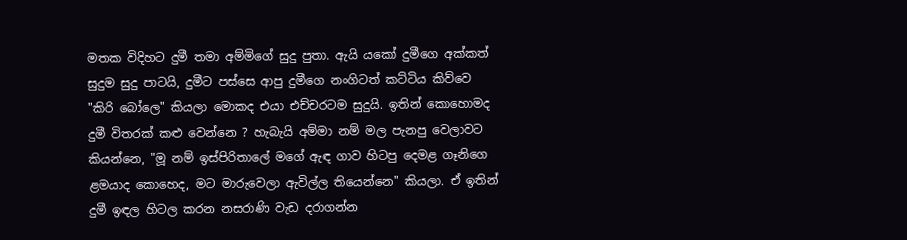මතක විදිහට දුමී තමා අම්මිගේ සුදු පුතා. ඇයි යකෝ දුමීගෙ අක්කත් සුදුම සුදු පාටයි, දුමීට පස්සෙ ආපු දුමීගෙ නංගිටත් කට්ටිය කිව්වෙ "කිරි බෝලෙ" කියලා මොකද එයා එච්චරටම සුදුයි. ඉතින් කොහොමද දුමී විතරක් කළු වෙන්නෙ ? හැබැයි අම්මා නම් මල පැනපු වෙලාවට කියන්නෙ, "මූ නම් ඉස්පිරිතාලේ මගේ ඇඳ ගාව හිටපු දෙමළ ගෑනිගෙ ළමයාද කොහෙද, මට මාරුවෙලා ඇවිල්ල තියෙන්නෙ" කියලා. ඒ ඉතින් දුමී ඉඳල හිටල කරන නසරාණි වැඩ දරාගන්න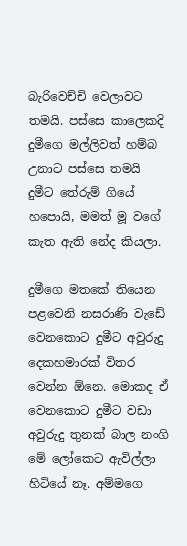බැරිවෙච්චි වෙලාවට තමයි. පස්සෙ කාලෙකදි දුමීගෙ මල්ලිවත් හම්බ උනාට පස්සෙ තමයි දුමීට තේරුම් ගියේ හපොයි, මමත් මූ වගේ කැත ඇති නේද කියලා.

දුමීගෙ මතකේ තියෙන පළවෙනි නසරාණි වැඩේ වෙනකොට දුමීට අවුරුදු දෙකහමාරක් විතර වෙන්න ඕනෙ. මොකද ඒ වෙනකොට දුමීට වඩා අවුරුදු තුනක් බාල නංගි මේ ලෝකෙට ඇවිල්ලා හිටියේ නෑ. අම්මගෙ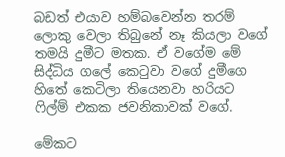බඩත් එයාව හම්බවෙන්න තරම් ලොකු වෙලා තිබුනේ නෑ කියලා වගේ තමයි දුමීට මතක. ඒ වගේම මේ සිද්ධිය ගලේ කෙටුවා වගේ දුමීගෙ හිතේ කෙටිලා තියෙනවා හරියට ෆිල්ම් එකක ජවනිකාවක් වගේ.

මේකට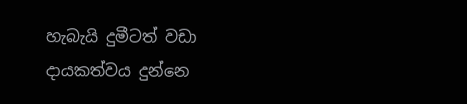හැබැයි දුමීටත් වඩා දායකත්වය දුන්නෙ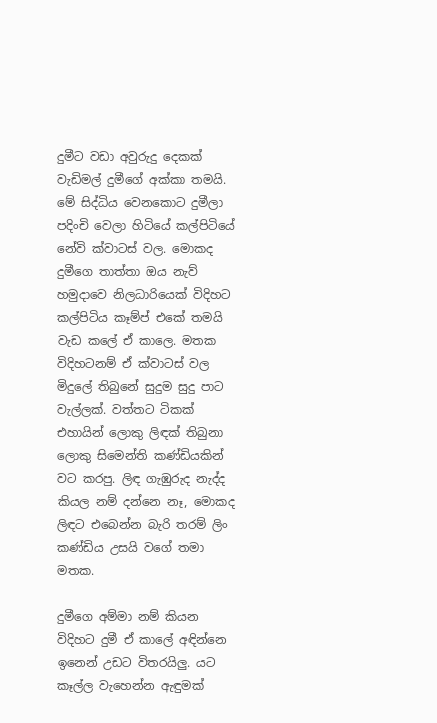දුමීට වඩා අවුරුදු දෙකක් වැඩිමල් දුමීගේ අක්කා තමයි. මේ සිද්ධිය වෙනකොට දුමීලා පදිංචි වෙලා හිටියේ කල්පිටියේ නේවි ක්වාටස් වල. මොකද දුමීගෙ තාත්තා ඔය නැව් හමුදාවෙ නිලධාරියෙක් විදිහට කල්පිටිය කෑම්ප් එකේ තමයි වැඩ කලේ ඒ කාලෙ. මතක විදිහටනම් ඒ ක්වාටස් වල මිදුලේ තිබුනේ සුදුම සුදු පාට වැල්ලක්. වත්තට ටිකක් එහායින් ලොකු ලිඳක් තිබුනා ලොකු සිමෙන්ති කණ්ඩියකින් වට කරපු. ලිඳ ගැඹුරුද නැද්ද කියල නම් දන්නෙ නෑ, මොකද ලිඳට එබෙන්න බැරි තරම් ලිං කණ්ඩිය උසයි වගේ තමා මතක.

දුමීගෙ අම්මා නම් කියන විදිහට දුමී ඒ කාලේ අඳින්නෙ ඉනෙන් උඩට විතරයිලු. යට කෑල්ල වැහෙන්න ඇඳුමක්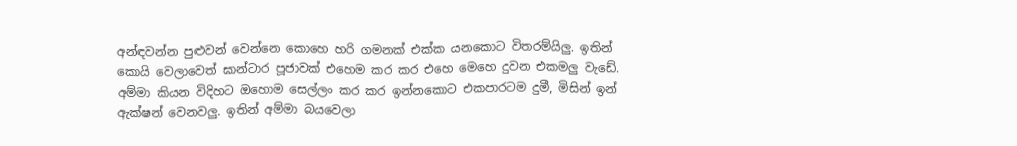අන්ඳවන්න පුළුවන් වෙන්නෙ කොහෙ හරි ගමනක් එක්ක යනකොට විතරම්යිලු. ඉතින් කොයි වෙලාවෙත් ඝාන්ටාර පූජාවක් එහෙම කර කර එහෙ මෙහෙ දුවන එකමලු වැඩේ. අම්මා කියන විදිහට ඔහොම සෙල්ලං කර කර ඉන්නකොට එකපාරටම දුමී, මිසින් ඉන් ඇක්ෂන් වෙනවලු. ඉතින් අම්මා බයවෙලා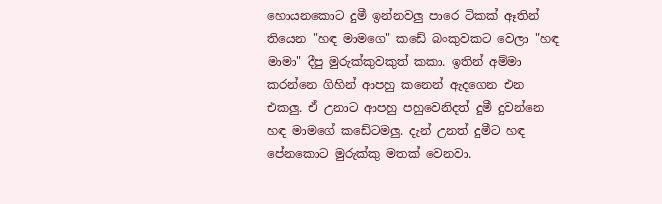හොයනකොට දුමී ඉන්නවලු පාරෙ ටිකක් ඈතින් තියෙන "හඳ මාමගෙ" කඩේ බංකුවකට වෙලා "හඳ මාමා" දීපු මුරුක්කුවකුත් කකා. ඉතින් අම්මා කරන්නෙ ගිහින් ආපහු කනෙන් ඇදගෙන එන එකලු. ඒ උනාට ආපහු පහුවෙනිදත් දුමී දුවන්නෙ හඳ මාමගේ කඩේටමලු. දැන් උනත් දුමීට හඳ පේනකොට මුරුක්කු මතක් වෙනවා.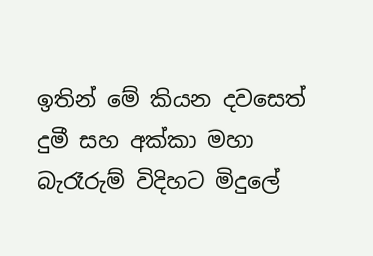ඉතින් මේ කියන දවසෙත් දුමී සහ අක්කා මහා බැරෑරුම් විදිහට මිදුලේ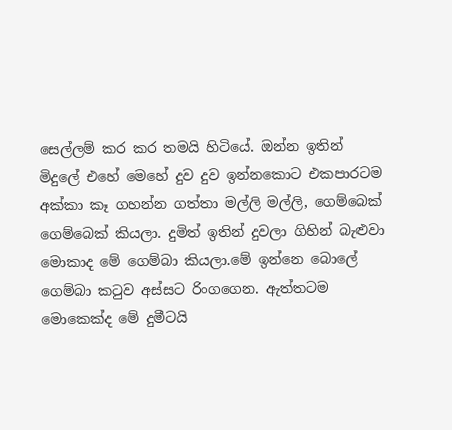සෙල්ලම් කර කර තමයි හිටියේ. ඔන්න ඉතින් මිදුලේ එහේ මෙහේ දුව දුව ඉන්නකොට එකපාරටම අක්කා කෑ ගහන්න ගත්තා මල්ලි මල්ලි, ගෙම්බෙක් ගෙම්බෙක් කියලා. දුමිත් ඉතින් දුවලා ගිහින් බැළුවා මොකාද මේ ගෙම්බා කියලා.මේ ඉන්නෙ බොලේ ගෙම්බා කටුව අස්සට රිංගගෙන. ඇත්තටම මොකෙක්ද මේ දුමීටයි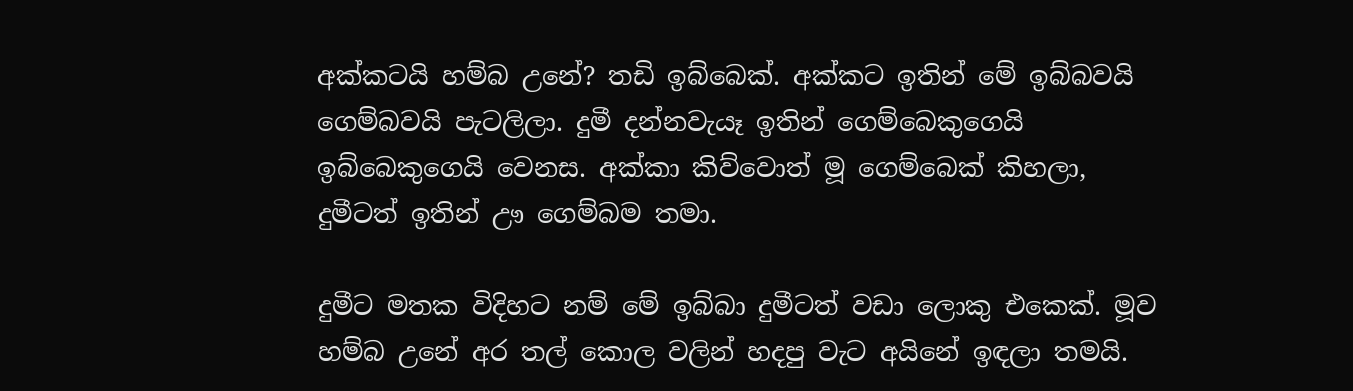අක්කටයි හම්බ උනේ? තඩි ඉබ්බෙක්. අක්කට ඉතින් මේ ඉබ්බවයි ගෙම්බවයි පැටලිලා. දුමී දන්නවැයෑ ඉතින් ගෙම්බෙකුගෙයි ඉබ්බෙකුගෙයි වෙනස. අක්කා කිව්වොත් මූ ගෙම්බෙක් කිහලා, දුමීටත් ඉතින් ඌ ගෙම්බම තමා.

දුමීට මතක විදිහට නම් මේ ඉබ්බා දුමීටත් වඩා ලොකු එකෙක්. මූව හම්බ උනේ අර තල් කොල වලින් හදපු වැට අයිනේ ඉඳලා තමයි.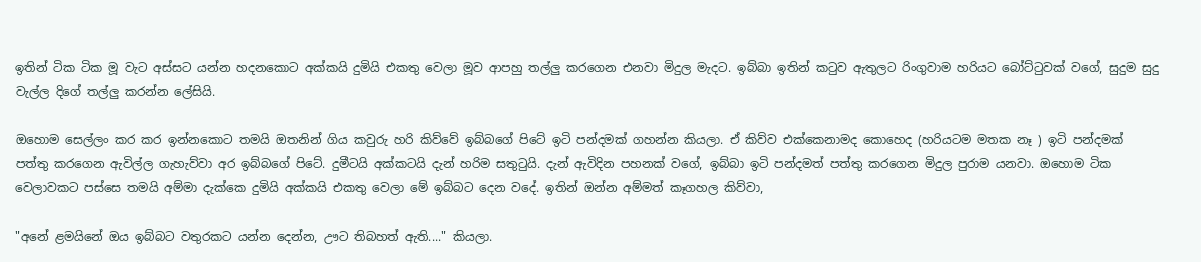ඉතින් ටික ටික මූ වැට අස්සට යන්න හදනකොට අක්කයි දුමියි එකතු වෙලා මූව ආපහු තල්ලු කරගෙන එනවා මිදුල මැදට. ඉබ්බා ඉතින් කටුව ඇතුලට රිංගුවාම හරියට බෝට්ටුවක් වගේ, සුදුම සුදු වැල්ල දිගේ තල්ලු කරන්න ලේසියි.

ඔහොම සෙල්ලං කර කර ඉන්නකොට තමයි ඔතනින් ගිය කවුරු හරි කිව්වේ ඉබ්බගේ පිටේ ඉටි පන්දමක් ගහන්න කියලා. ඒ කිව්ව එක්කෙනාමද කොහෙද (හරියටම මතක නෑ ) ඉටි පන්දමක් පත්තු කරගෙන ඇවිල්ල ගැහැව්වා අර ඉබ්බගේ පිටේ. දුමීටයි අක්කටයි දැන් හරිම සතුටුයි. දැන් ඇවිදින පහනක් වගේ, ඉබ්බා ඉටි පන්දමත් පත්තු කරගෙන මිදුල පුරාම යනවා. ඔහොම ටික වෙලාවකට පස්සෙ තමයි අම්මා දැක්කෙ දුමියි අක්කයි එකතු වෙලා මේ ඉබ්බට දෙන වදේ. ඉතින් ඔන්න අම්මත් කෑගහල කිව්වා,

"අනේ ළමයිනේ ඔය ඉබ්බට වතුරකට යන්න දෙන්න, ඌට තිබහත් ඇති...." කියලා.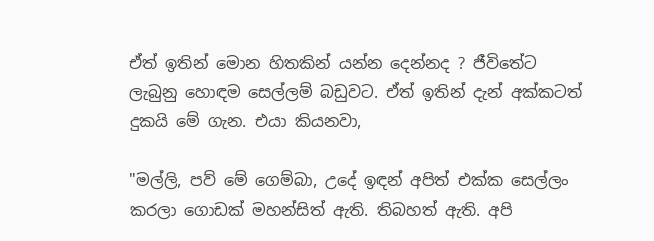ඒත් ඉතින් මොන හිතකින් යන්න දෙන්නද ? ජීවිතේට ලැබුනු හොඳම සෙල්ලම් බඩුවට. ඒත් ඉතින් දැන් අක්කටත් දුකයි මේ ගැන. එයා කියනවා,

"මල්ලි, පව් මේ ගෙම්බා, උදේ ඉඳන් අපිත් එක්ක සෙල්ලං කරලා ගොඩක් මහන්සිත් ඇති. තිබහත් ඇති. අපි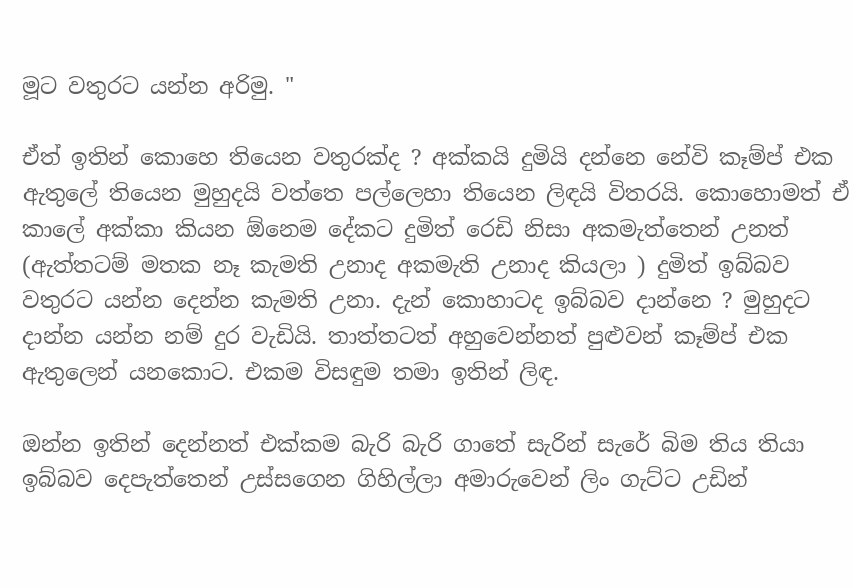මූට වතුරට යන්න අරිමු. "

ඒත් ඉතින් කොහෙ තියෙන වතුරක්ද ? අක්කයි දුමියි දන්නෙ නේවි කෑම්ප් එක ඇතුලේ තියෙන මුහුදයි වත්තෙ පල්ලෙහා තියෙන ලිඳයි විතරයි. කොහොමත් ඒ කාලේ අක්කා කියන ඕනෙම දේකට දුමිත් රෙඩි නිසා අකමැත්තෙන් උනත් (ඇත්තටම් මතක නෑ කැමති උනාද අකමැති උනාද කියලා ) දුමිත් ඉබ්බව වතුරට යන්න දෙන්න කැමති උනා. දැන් කොහාටද ඉබ්බව දාන්නෙ ? මුහුදට දාන්න යන්න නම් දුර වැඩියි. තාත්තටත් අහුවෙන්නත් පුළුවන් කෑම්ප් එක ඇතුලෙන් යනකොට. එකම විසඳුම තමා ඉතින් ලිඳ.

ඔන්න ඉතින් දෙන්නත් එක්කම බැරි බැරි ගාතේ සැරින් සැරේ බිම තිය තියා ඉබ්බව දෙපැත්තෙන් උස්සගෙන ගිහිල්ලා අමාරුවෙන් ලිං ගැට්ට උඩින්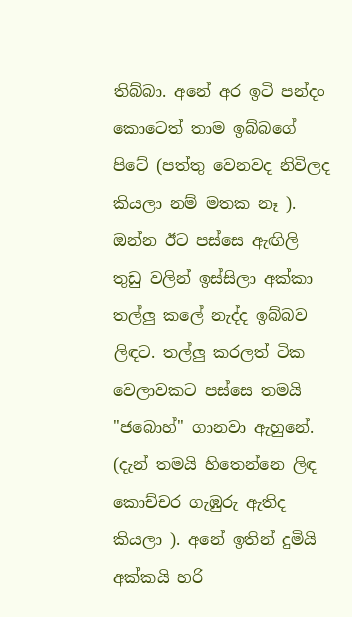තිබ්බා. අනේ අර ඉටි පන්දං කොටෙත් තාම ඉබ්බගේ පිටේ (පත්තු වෙනවද නිවිලද කියලා නම් මතක නෑ ). ඔන්න ඊට පස්සෙ ඇඟිලි තුඩු වලින් ඉස්සිලා අක්කා තල්ලු කලේ නැද්ද ඉබ්බව ලිඳට. තල්ලු කරලත් ටික වෙලාවකට පස්සෙ තමයි "ජබොහ්" ගානවා ඇහුනේ. (දැන් තමයි හිතෙන්නෙ ලිඳ කොච්චර ගැඹුරු ඇතිද කියලා ). අනේ ඉතින් දුමියි අක්කයි හරි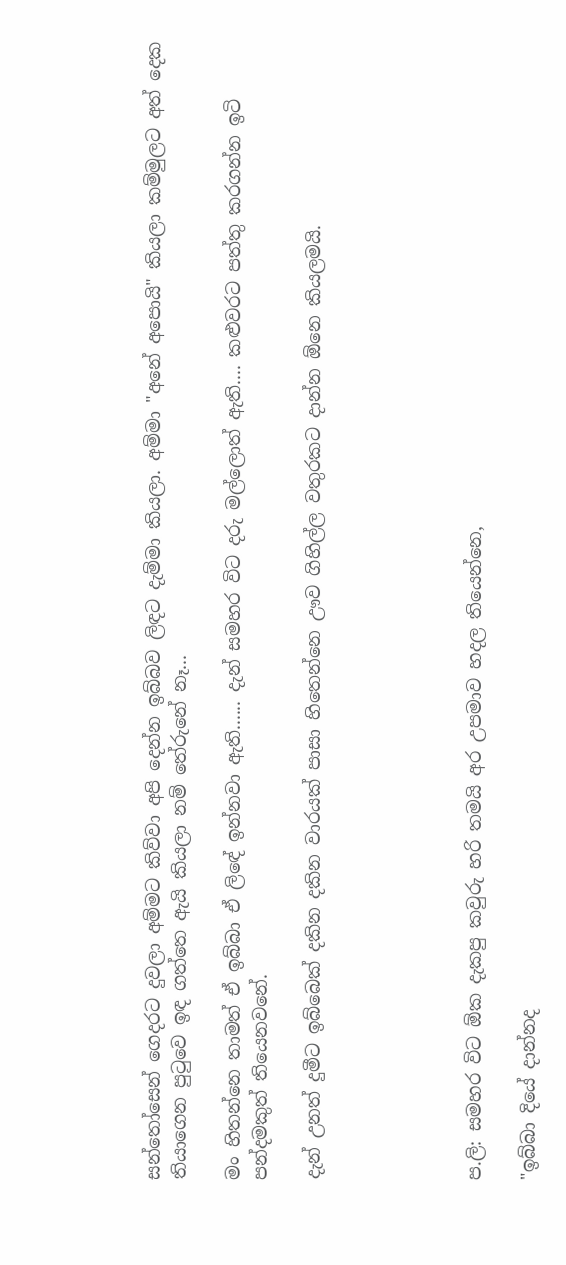සන්තෝසෙන් ගෙදරට දුවලා අම්මට කිව්වා අපි දෙන්න ඉබ්බව ලිඳට දැම්මා කියලා. අම්මා "අනේ අපොයි" කියලා කම්මුලට අත් දෙක තියාගෙන පුටුවෙ ඉඳ ගත්තෙ ඇයි කියලා නම් තේරුනේ නෑ...

මං හිතන්නෙ තාමත් ඒ ඉබ්බා ඒ ලිඳේ ඉන්නවා ඇති...... දැන් සමහර විට දරු මල්ලොත් ඇති.... කළුවරට පත්තු කරගන්න ඉටි පන්දමකුත් තියෙනවනේ.

දැන් උනත් දුමීට ඉබ්බෙක් දකින දකින වාරයක් පාසා හිතෙන්නෙ ඌව ගිහිල්ල වතුරකට දාන්න ඕනෙ කියලමයි.





ප.ලි: සමහර විට ඕක දැකපු කවුරු හරි තමයි අර උපමාව හදල තියෙන්නෙ,

"ඉබ්බා දියේ දාන්නද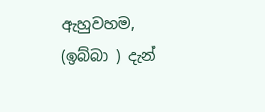ඇහුවහම, (ඉබ්බා ) දැන්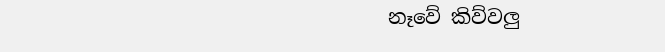නෑවේ කිව්වලු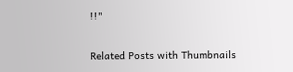!!"

Related Posts with Thumbnails